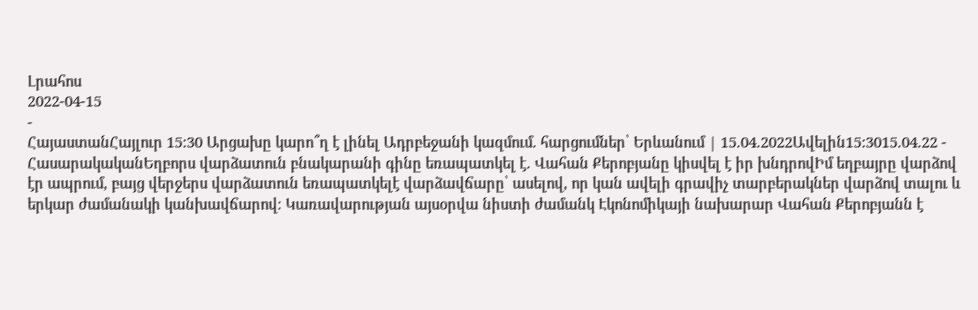Լրահոս
2022-04-15
-
ՀայաստանՀայլուր 15:30 Արցախը կարո՞ղ է լինել Ադրբեջանի կազմում. հարցումներ՝ Երևանում | 15.04.2022Ավելին15:3015.04.22 -
ՀասարակականԵղբորս վարձատուն բնակարանի գինը եռապատկել է. Վահան Քերոբյանը կիսվել է իր խնդրովԻմ եղբայրը վարձով էր ապրում, բայց վերջերս վարձատուն եռապատկելէ վարձավճարը՝ ասելով, որ կան ավելի գրավիչ տարբերակներ վարձով տալու և երկար ժամանակի կանխավճարով։ Կառավարության այսօրվա նիստի ժամանկ Էկոնոմիկայի նախարար Վահան Քերոբյանն է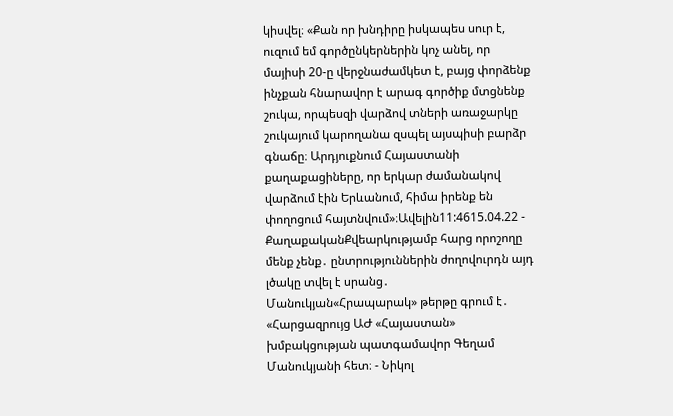կիսվել։ «Քան որ խնդիրը իսկապես սուր է, ուզում եմ գործընկերներին կոչ անել, որ մայիսի 20-ը վերջնաժամկետ է, բայց փորձենք ինչքան հնարավոր է արագ գործիք մտցնենք շուկա, որպեսզի վարձով տների առաջարկը շուկայում կարողանա զսպել այսպիսի բարձր գնաճը։ Արդյուքնում Հայաստանի քաղաքացիները, որ երկար ժամանակով վարձում էին Երևանում, հիմա իրենք են փողոցում հայտնվում»։Ավելին11:4615.04.22 -
ՔաղաքականՔվեարկությամբ հարց որոշողը մենք չենք․ ընտրություններին ժողովուրդն այդ լծակը տվել է սրանց․ Մանուկյան«Հրապարակ» թերթը գրում է․ «Հարցազրույց ԱԺ «Հայաստան» խմբակցության պատգամավոր Գեղամ Մանուկյանի հետ։ - Նիկոլ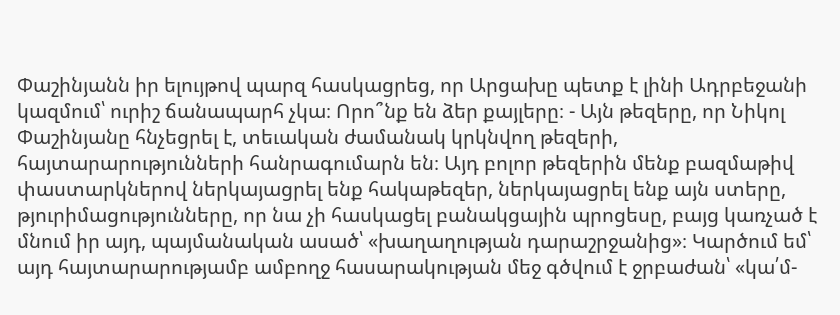Փաշինյանն իր ելույթով պարզ հասկացրեց, որ Արցախը պետք է լինի Ադրբեջանի կազմում՝ ուրիշ ճանապարհ չկա։ Որո՞նք են ձեր քայլերը։ - Այն թեզերը, որ Նիկոլ Փաշինյանը հնչեցրել է, տեւական ժամանակ կրկնվող թեզերի, հայտարարությունների հանրագումարն են։ Այդ բոլոր թեզերին մենք բազմաթիվ փաստարկներով ներկայացրել ենք հակաթեզեր, ներկայացրել ենք այն ստերը, թյուրիմացությունները, որ նա չի հասկացել բանակցային պրոցեսը, բայց կառչած է մնում իր այդ, պայմանական ասած՝ «խաղաղության դարաշրջանից»։ Կարծում եմ՝ այդ հայտարարությամբ ամբողջ հասարակության մեջ գծվում է ջրբաժան՝ «կա՛մ-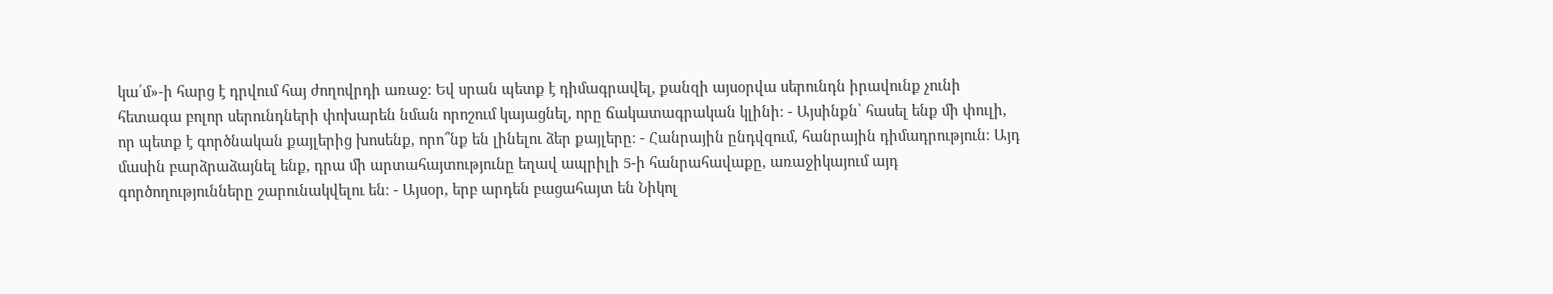կա՛մ»-ի հարց է դրվում հայ ժողովրդի առաջ։ Եվ սրան պետք է դիմագրավել, քանզի այսօրվա սերունդն իրավունք չունի հետագա բոլոր սերունդների փոխարեն նման որոշում կայացնել, որը ճակատագրական կլինի։ - Այսինքն՝ հասել ենք մի փուլի, որ պետք է գործնական քայլերից խոսենք, որո՞նք են լինելու ձեր քայլերը։ - Հանրային ընդվզում, հանրային դիմադրություն։ Այդ մասին բարձրաձայնել ենք, դրա մի արտահայտությունը եղավ ապրիլի 5-ի հանրահավաքը, առաջիկայում այդ գործողությունները շարունակվելու են։ - Այսօր, երբ արդեն բացահայտ են Նիկոլ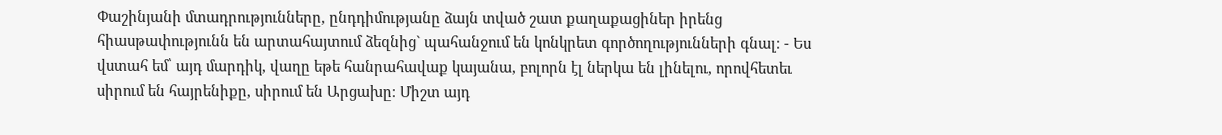Փաշինյանի մտադրությունները, ընդդիմությանը ձայն տված շատ քաղաքացիներ իրենց հիասթափությունն են արտահայտում ձեզնից` պահանջում են կոնկրետ գործողությունների գնալ։ - Ես վստահ եմ՝ այդ մարդիկ, վաղը եթե հանրահավաք կայանա, բոլորն էլ ներկա են լինելու, որովհետեւ սիրում են հայրենիքը, սիրում են Արցախը։ Միշտ այդ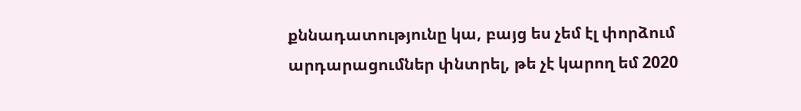քննադատությունը կա, բայց ես չեմ էլ փորձում արդարացումներ փնտրել, թե չէ կարող եմ 2020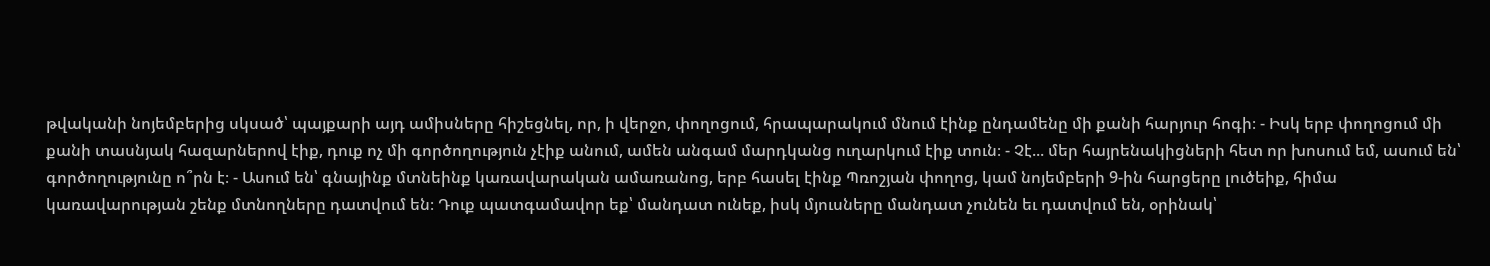թվականի նոյեմբերից սկսած՝ պայքարի այդ ամիսները հիշեցնել, որ, ի վերջո, փողոցում, հրապարակում մնում էինք ընդամենը մի քանի հարյուր հոգի։ - Իսկ երբ փողոցում մի քանի տասնյակ հազարներով էիք, դուք ոչ մի գործողություն չէիք անում, ամեն անգամ մարդկանց ուղարկում էիք տուն։ - Չէ... մեր հայրենակիցների հետ որ խոսում եմ, ասում են՝ գործողությունը ո՞րն է։ - Ասում են՝ գնայինք մտնեինք կառավարական ամառանոց, երբ հասել էինք Պռոշյան փողոց, կամ նոյեմբերի 9-ին հարցերը լուծեիք, հիմա կառավարության շենք մտնողները դատվում են։ Դուք պատգամավոր եք՝ մանդատ ունեք, իսկ մյուսները մանդատ չունեն եւ դատվում են, օրինակ՝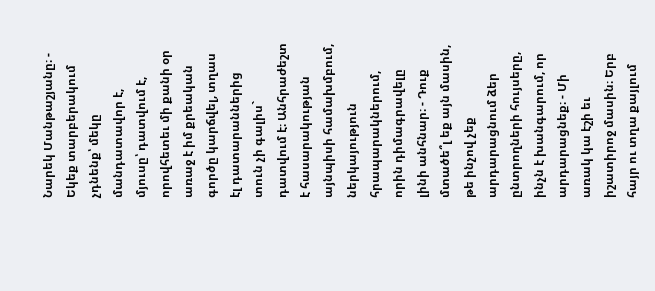Նարեկ Մանթաշյանը։ - Եկեք տարբերակում չդնենք՝ մեկը մանդատավոր է, մյուսը՝ դատվում է, որովհետեւ մի քանի օր առաջ է իմ քրեական գործը կարճվել, տղաս էլ դատարաններից տուն չի գալիս` դատվում է։ Անհրաժեշտ է հասարակության այնպիսի համախմբում, ներկայություն հրապարակներում, որին դիմագրավելը լինի անհնար։ - Դուք մտածե՞լ եք այն մասին, թե ինչով չեք արդարացնում ձեր ընտրողների հույսերը, ինչն է խանգարում, որ արդարացնեք։ - Մի առակ կա էշի եւ իշատիրոջ մասին։ Երբ հայր ու տղա քայլում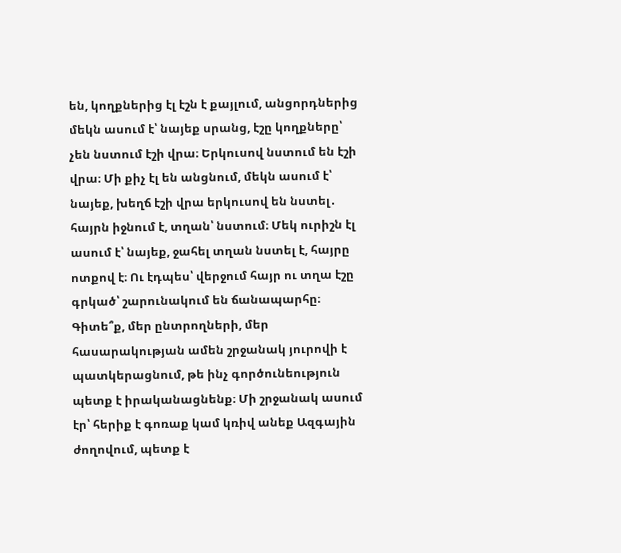են, կողքներից էլ էշն է քայլում, անցորդներից մեկն ասում է՝ նայեք սրանց, էշը կողքները՝ չեն նստում էշի վրա։ Երկուսով նստում են էշի վրա։ Մի քիչ էլ են անցնում, մեկն ասում է՝ նայեք, խեղճ էշի վրա երկուսով են նստել․ հայրն իջնում է, տղան՝ նստում։ Մեկ ուրիշն էլ ասում է՝ նայեք, ջահել տղան նստել է, հայրը ոտքով է։ Ու էդպես՝ վերջում հայր ու տղա էշը գրկած՝ շարունակում են ճանապարհը։ Գիտե՞ք, մեր ընտրողների, մեր հասարակության ամեն շրջանակ յուրովի է պատկերացնում, թե ինչ գործունեություն պետք է իրականացնենք։ Մի շրջանակ ասում էր՝ հերիք է գոռաք կամ կռիվ անեք Ազգային ժողովում, պետք է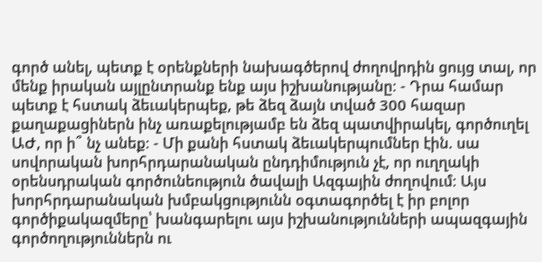գործ անել, պետք է օրենքների նախագծերով ժողովրդին ցույց տալ, որ մենք իրական այլընտրանք ենք այս իշխանությանը։ - Դրա համար պետք է հստակ ձեւակերպեք, թե ձեզ ձայն տված 300 հազար քաղաքացիներն ինչ առաքելությամբ են ձեզ պատվիրակել, գործուղել ԱԺ, որ ի՞ նչ անեք։ - Մի քանի հստակ ձեւակերպումներ էին. սա սովորական խորհրդարանական ընդդիմություն չէ, որ ուղղակի օրենսդրական գործունեություն ծավալի Ազգային ժողովում։ Այս խորհրդարանական խմբակցությունն օգտագործել է իր բոլոր գործիքակազմերը՝ խանգարելու այս իշխանությունների ապազգային գործողություններն ու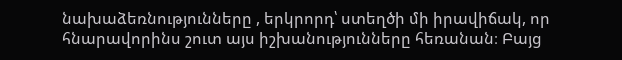նախաձեռնությունները , երկրորդ՝ ստեղծի մի իրավիճակ, որ հնարավորինս շուտ այս իշխանությունները հեռանան։ Բայց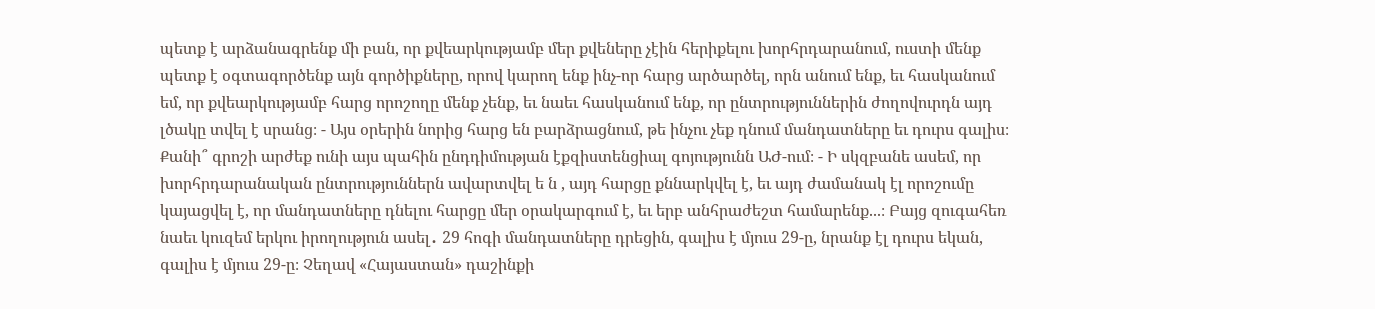պետք է արձանագրենք մի բան, որ քվեարկությամբ մեր քվեները չէին հերիքելու խորհրդարանում, ուստի մենք պետք է օգտագործենք այն գործիքները, որով կարող ենք ինչ-որ հարց արծարծել, որն անում ենք, եւ հասկանում եմ, որ քվեարկությամբ հարց որոշողը մենք չենք, եւ նաեւ հասկանում ենք, որ ընտրություններին ժողովուրդն այդ լծակը տվել է սրանց։ - Այս օրերին նորից հարց են բարձրացնում, թե ինչու չեք դնում մանդատները եւ դուրս գալիս։ Քանի՞ գրոշի արժեք ունի այս պահին ընդդիմության էքզիստենցիալ գոյությունն ԱԺ-ում։ - Ի սկզբանե ասեմ, որ խորհրդարանական ընտրություններն ավարտվել ե ն , այդ հարցը քննարկվել է, եւ այդ ժամանակ էլ որոշումը կայացվել է, որ մանդատները դնելու հարցը մեր օրակարգում է, եւ երբ անհրաժեշտ համարենք...։ Բայց զուգահեռ նաեւ կուզեմ երկու իրողություն ասել․ 29 հոգի մանդատները դրեցին, գալիս է մյուս 29-ը, նրանք էլ դուրս եկան, գալիս է մյուս 29-ը։ Չեղավ «Հայաստան» դաշինքի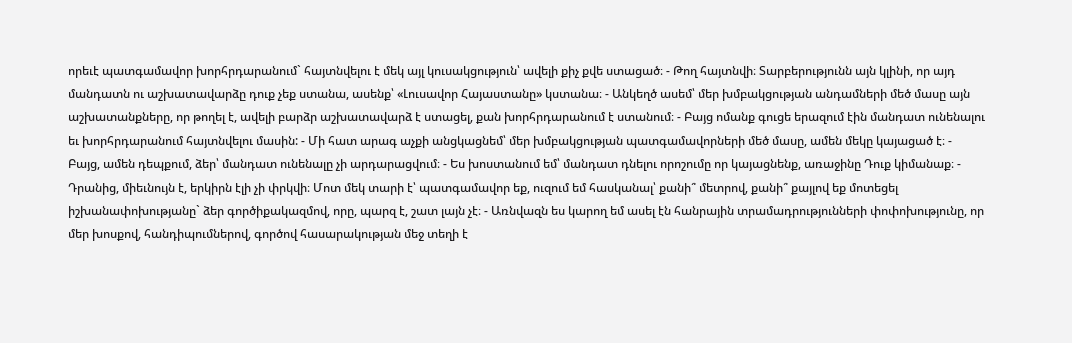որեւէ պատգամավոր խորհրդարանում` հայտնվելու է մեկ այլ կուսակցություն՝ ավելի քիչ քվե ստացած։ - Թող հայտնվի։ Տարբերությունն այն կլինի, որ այդ մանդատն ու աշխատավարձը դուք չեք ստանա, ասենք՝ «Լուսավոր Հայաստանը» կստանա։ - Անկեղծ ասեմ՝ մեր խմբակցության անդամների մեծ մասը այն աշխատանքները, որ թողել է, ավելի բարձր աշխատավարձ է ստացել, քան խորհրդարանում է ստանում։ - Բայց ոմանք գուցե երազում էին մանդատ ունենալու եւ խորհրդարանում հայտնվելու մասին: - Մի հատ արագ աչքի անցկացնեմ՝ մեր խմբակցության պատգամավորների մեծ մասը, ամեն մեկը կայացած է։ - Բայց, ամեն դեպքում, ձեր՝ մանդատ ունենալը չի արդարացվում։ - Ես խոստանում եմ՝ մանդատ դնելու որոշումը որ կայացնենք, առաջինը Դուք կիմանաք։ - Դրանից, միեւնույն է, երկիրն էլի չի փրկվի։ Մոտ մեկ տարի է՝ պատգամավոր եք, ուզում եմ հասկանալ՝ քանի՞ մետրով, քանի՞ քայլով եք մոտեցել իշխանափոխությանը` ձեր գործիքակազմով, որը, պարզ է, շատ լայն չէ։ - Առնվազն ես կարող եմ ասել էն հանրային տրամադրությունների փոփոխությունը, որ մեր խոսքով, հանդիպումներով, գործով հասարակության մեջ տեղի է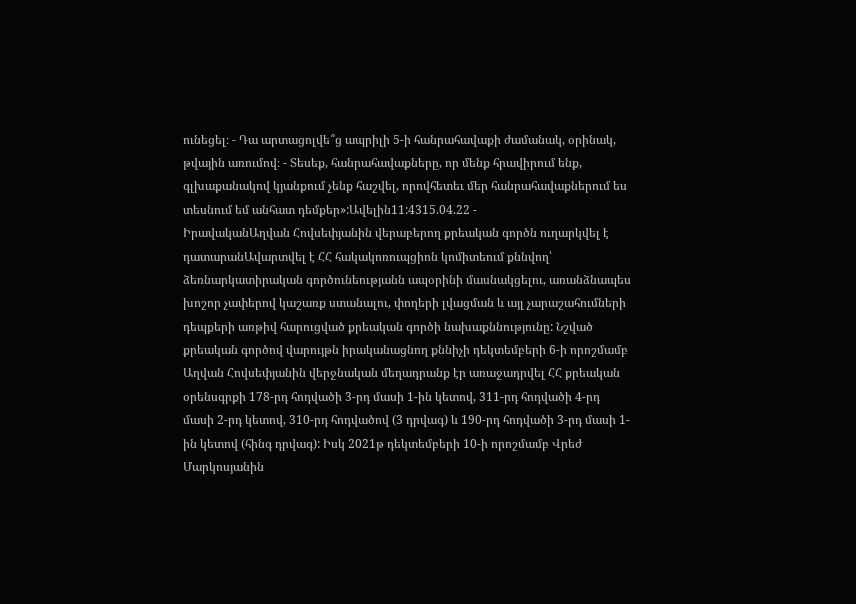ունեցել։ - Դա արտացոլվե՞ց ապրիլի 5-ի հանրահավաքի ժամանակ, օրինակ, թվային առումով։ - Տեսեք, հանրահավաքները, որ մենք հրավիրում ենք, գլխաքանակով կյանքում չենք հաշվել, որովհետեւ մեր հանրահավաքներում ես տեսնում եմ անհատ դեմքեր»:Ավելին11:4315.04.22 -
ԻրավականԱղվան Հովսեփյանին վերաբերող քրեական գործն ուղարկվել է դատարանԱվարտվել է ՀՀ հակակոռուպցիոն կոմիտեում քննվող՝ ձեռնարկատիրական գործունեությանն ապօրինի մասնակցելու, առանձնապես խոշոր չափերով կաշառք ստանալու, փողերի լվացման և այլ չարաշահումների դեպքերի առթիվ հարուցված քրեական գործի նախաքննությունը: Նշված քրեական գործով վարույթն իրականացնող քննիչի դեկտեմբերի 6-ի որոշմամբ Աղվան Հովսեփյանին վերջնական մեղադրանք էր առաջադրվել ՀՀ քրեական օրենսգրքի 178-րդ հոդվածի 3-րդ մասի 1-ին կետով, 311-րդ հոդվածի 4-րդ մասի 2-րդ կետով, 310-րդ հոդվածով (3 դրվագ) և 190-րդ հոդվածի 3-րդ մասի 1-ին կետով (հինգ դրվագ): Իսկ 2021թ դեկտեմբերի 10-ի որոշմամբ Վրեժ Մարկոսյանին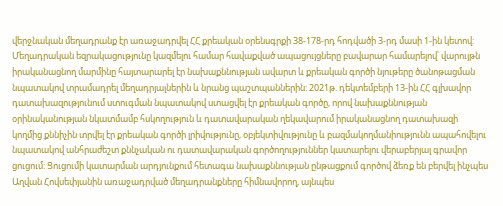վերջնական մեղադրանք էր առաջադրվել ՀՀ քրեական օրենսգրքի 38-178-րդ հոդվածի 3-րդ մասի 1-ին կետով: Մեղադրական եզրակացությունը կազմելու համար հավաքված ապացույցները բավարար համարելով՝ վարույթն իրականացնող մարմինը հայտարարել էր նախաքննության ավարտ և քրեական գործի նյութերը ծանոթացման նպատակով տրամադրել մեղադրյալներին և նրանց պաշտպաններին: 2021թ. դեկտեմբերի 13-ին ՀՀ գլխավոր դատախազությունում ստուգման նպատակով ստացվել էր քրեական գործը, որով նախաքննության օրինականության նկատմամբ հսկողություն և դատավարական ղեկավարում իրականացնող դատախազի կողմից քննիչին տրվել էր քրեական գործի լրիվությունը, օբյեկտիվությունը և բազմակողմանիությունն ապահովելու նպատակով անհրաժեշտ քննչական ու դատավարական գործողություններ կատարելու վերաբերյալ գրավոր ցուցում: Ցուցումի կատարման արդյունքում հետագա նախաքննության ընթացքում գործով ձեռք են բերվել ինչպես Աղվան Հովսեփյանին առաջադրված մեղադրանքները հիմնավորող, այնպես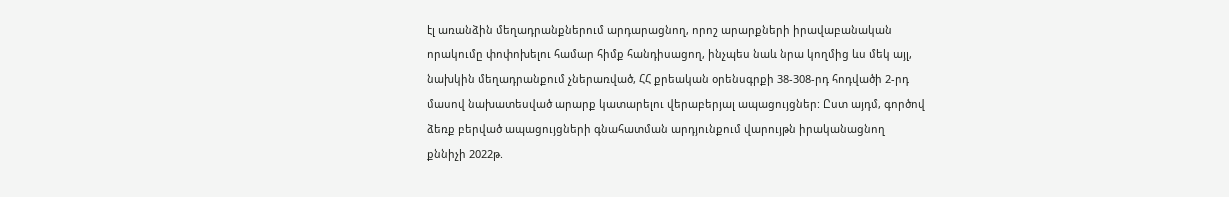էլ առանձին մեղադրանքներում արդարացնող, որոշ արարքների իրավաբանական որակումը փոփոխելու համար հիմք հանդիսացող, ինչպես նաև նրա կողմից ևս մեկ այլ, նախկին մեղադրանքում չներառված, ՀՀ քրեական օրենսգրքի 38-308-րդ հոդվածի 2-րդ մասով նախատեսված արարք կատարելու վերաբերյալ ապացույցներ: Ըստ այդմ, գործով ձեռք բերված ապացույցների գնահատման արդյունքում վարույթն իրականացնող քննիչի 2022թ.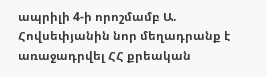ապրիլի 4-ի որոշմամբ Ա. Հովսեփյանին նոր մեղադրանք է առաջադրվել ՀՀ քրեական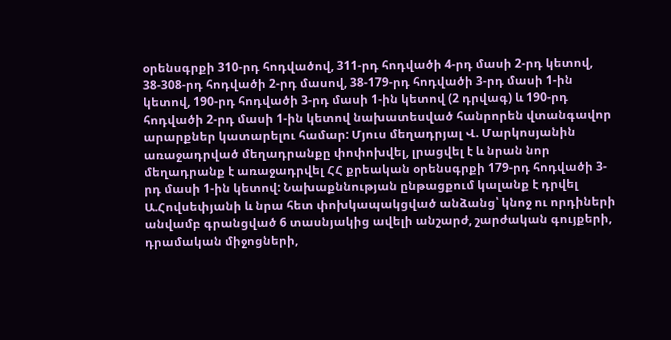օրենսգրքի 310-րդ հոդվածով, 311-րդ հոդվածի 4-րդ մասի 2-րդ կետով, 38-308-րդ հոդվածի 2-րդ մասով, 38-179-րդ հոդվածի 3-րդ մասի 1-ին կետով, 190-րդ հոդվածի 3-րդ մասի 1-ին կետով (2 դրվագ) և 190-րդ հոդվածի 2-րդ մասի 1-ին կետով նախատեսված հանրորեն վտանգավոր արարքներ կատարելու համար: Մյուս մեղադրյալ Վ. Մարկոսյանին առաջադրված մեղադրանքը փոփոխվել, լրացվել է և նրան նոր մեղադրանք է առաջադրվել ՀՀ քրեական օրենսգրքի 179-րդ հոդվածի 3-րդ մասի 1-ին կետով: Նախաքննության ընթացքում կալանք է դրվել Ա.Հովսեփյանի և նրա հետ փոխկապակցված անձանց՝ կնոջ ու որդիների անվամբ գրանցված 6 տասնյակից ավելի անշարժ, շարժական գույքերի, դրամական միջոցների,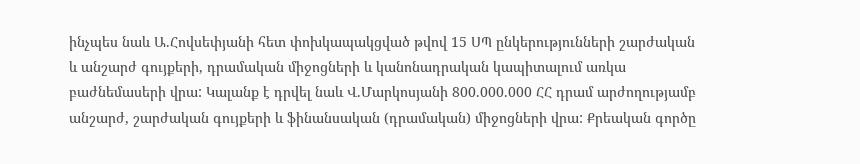ինչպես նաև Ա.Հովսեփյանի հետ փոխկապակցված թվով 15 ՍՊ ընկերությունների շարժական և անշարժ գույքերի, դրամական միջոցների և կանոնադրական կապիտալում առկա բաժնեմասերի վրա: Կալանք է դրվել նաև Վ.Մարկոսյանի 800.000.000 ՀՀ դրամ արժողությամբ անշարժ, շարժական գույքերի և ֆինանսական (դրամական) միջոցների վրա: Քրեական գործը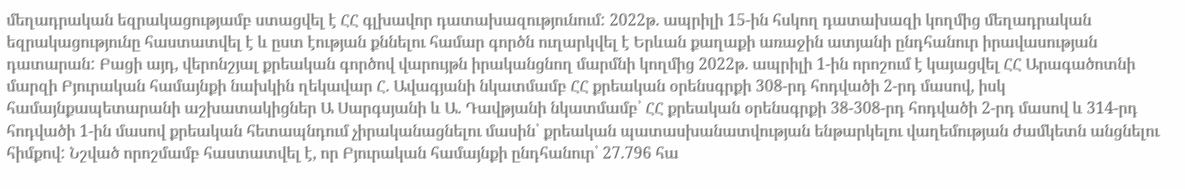մեղադրական եզրակացությամբ ստացվել է ՀՀ գլխավոր դատախազությունում: 2022թ. ապրիլի 15-ին հսկող դատախազի կողմից մեղադրական եզրակացությունը հաստատվել է և ըստ էության քննելու համար գործն ուղարկվել է Երևան քաղաքի առաջին ատյանի ընդհանուր իրավասության դատարան: Բացի այդ, վերոնշյալ քրեական գործով վարույթն իրականցնող մարմնի կողմից 2022թ. ապրիլի 1-ին որոշում է կայացվել ՀՀ Արագածոտնի մարզի Բյուրական համայնքի նախկին ղեկավար Հ. Ավագյանի նկատմամբ ՀՀ քրեական օրենսգրքի 308-րդ հոդվածի 2-րդ մասով, իսկ համայնքապետարանի աշխատակիցներ Ա Սարգսյանի և Ա. Դավթյանի նկատմամբ՝ ՀՀ քրեական օրենսգրքի 38-308-րդ հոդվածի 2-րդ մասով և 314-րդ հոդվածի 1-ին մասով քրեական հետապնդում չիրականացնելու մասին՝ քրեական պատասխանատվության ենթարկելու վաղեմության ժամկետն անցնելու հիմքով: Նշված որոշմամբ հաստատվել է, որ Բյուրական համայնքի ընդհանուր՝ 27.796 հա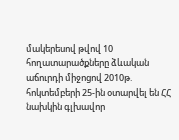մակերեսով թվով 10 հողատարածքները ձևական աճուրդի միջոցով 2010թ. հոկտեմբերի 25-ին օտարվել են ՀՀ նախկին գլխավոր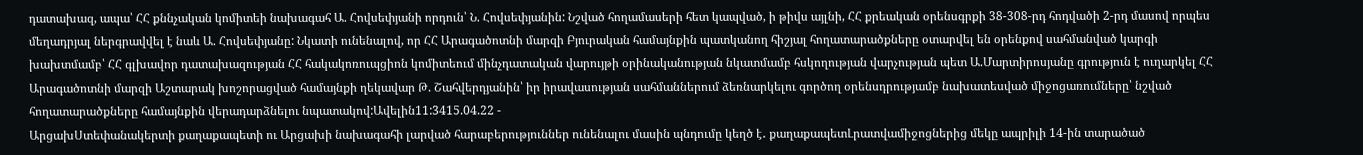դատախազ, ապա՝ ՀՀ քննչական կոմիտեի նախագահ Ա. Հովսեփյանի որդուն՝ Ն. Հովսեփյանին: Նշված հողամասերի հետ կապված, ի թիվս այլնի, ՀՀ քրեական օրենսգրքի 38-308-րդ հոդվածի 2-րդ մասով որպես մեղադրյալ ներգրավվել է նաև Ա. Հովսեփյանը: Նկատի ունենալով, որ ՀՀ Արագածոտնի մարզի Բյուրական համայնքին պատկանող հիշյալ հողատարածքները օտարվել են օրենքով սահմանված կարգի խախտմամբ՝ ՀՀ գլխավոր դատախազության ՀՀ հակակոռուպցիոն կոմիտեում մինչդատական վարույթի օրինականության նկատմամբ հսկողության վարչության պետ Ա.Մարտիրոսյանը գրություն է ուղարկել ՀՀ Արագածոտնի մարզի Աշտարակ խոշորացված համայնքի ղեկավար Թ. Շահվերդյանին՝ իր իրավասության սահմաններում ձեռնարկելու գործող օրենսդրությամբ նախատեսված միջոցառումները՝ նշված հողատարածքները համայնքին վերադարձնելու նպատակով:Ավելին11:3415.04.22 -
ԱրցախՍտեփանակերտի քաղաքապետի ու Արցախի նախագահի լարված հարաբերություններ ունենալու մասին պնդումը կեղծ է․ քաղաքապետԼրատվամիջոցներից մեկը ապրիլի 14-ին տարածած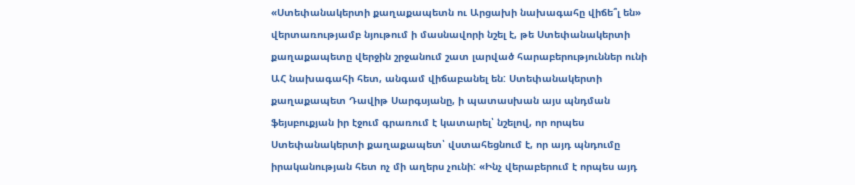«Ստեփանակերտի քաղաքապետն ու Արցախի նախագահը վիճե՞լ են» վերտառությամբ նյութում ի մասնավորի նշել է, թե Ստեփանակերտի քաղաքապետը վերջին շրջանում շատ լարված հարաբերություններ ունի ԱՀ նախագահի հետ, անգամ վիճաբանել են: Ստեփանակերտի քաղաքապետ Դավիթ Սարգսյանը, ի պատասխան այս պնդման ֆեյսբուքյան իր էջում գրառում է կատարել՝ նշելով, որ որպես Ստեփանակերտի քաղաքապետ՝ վստահեցնում է, որ այդ պնդումը իրականության հետ ոչ մի աղերս չունի: «Ինչ վերաբերում է որպես այդ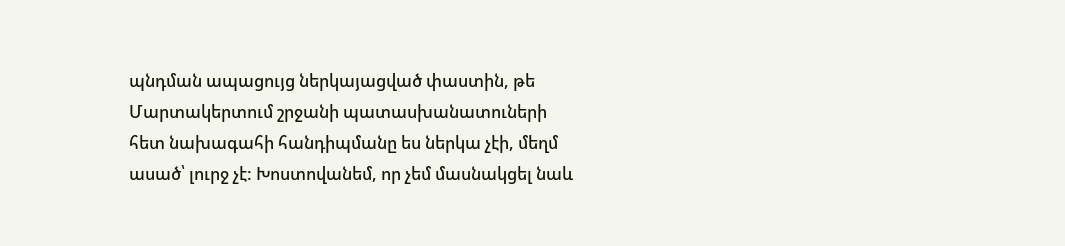պնդման ապացույց ներկայացված փաստին, թե Մարտակերտում շրջանի պատասխանատուների հետ նախագահի հանդիպմանը ես ներկա չէի, մեղմ ասած՝ լուրջ չէ: Խոստովանեմ, որ չեմ մասնակցել նաև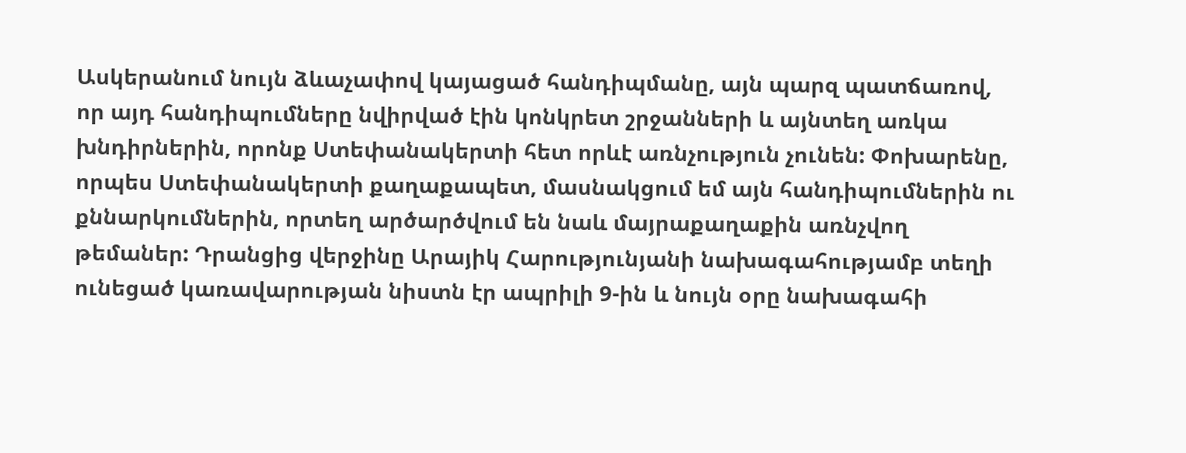Ասկերանում նույն ձևաչափով կայացած հանդիպմանը, այն պարզ պատճառով, որ այդ հանդիպումները նվիրված էին կոնկրետ շրջանների և այնտեղ առկա խնդիրներին, որոնք Ստեփանակերտի հետ որևէ առնչություն չունեն: Փոխարենը, որպես Ստեփանակերտի քաղաքապետ, մասնակցում եմ այն հանդիպումներին ու քննարկումներին, որտեղ արծարծվում են նաև մայրաքաղաքին առնչվող թեմաներ: Դրանցից վերջինը Արայիկ Հարությունյանի նախագահությամբ տեղի ունեցած կառավարության նիստն էր ապրիլի 9-ին և նույն օրը նախագահի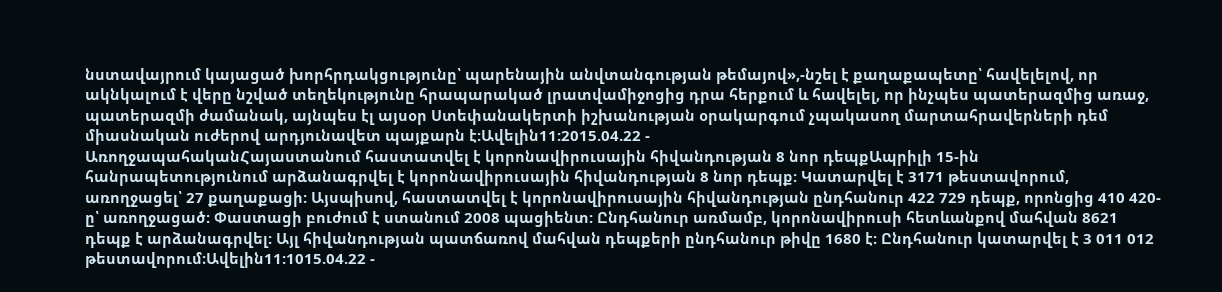նստավայրում կայացած խորհրդակցությունը՝ պարենային անվտանգության թեմայով»,-նշել է քաղաքապետը՝ հավելելով, որ ակնկալում է վերը նշված տեղեկությունը հրապարակած լրատվամիջոցից դրա հերքում և հավելել, որ ինչպես պատերազմից առաջ, պատերազմի ժամանակ, այնպես էլ այսօր Ստեփանակերտի իշխանության օրակարգում չպակասող մարտահրավերների դեմ միասնական ուժերով արդյունավետ պայքարն է:Ավելին11:2015.04.22 -
ԱռողջապահականՀայաստանում հաստատվել է կորոնավիրուսային հիվանդության 8 նոր դեպքԱպրիլի 15-ին հանրապետությունում արձանագրվել է կորոնավիրուսային հիվանդության 8 նոր դեպք: Կատարվել է 3171 թեստավորում, առողջացել՝ 27 քաղաքացի: Այսպիսով, հաստատվել է կորոնավիրուսային հիվանդության ընդհանուր 422 729 դեպք, որոնցից 410 420-ը՝ առողջացած: Փաստացի բուժում է ստանում 2008 պացիենտ: Ընդհանուր առմամբ, կորոնավիրուսի հետևանքով մահվան 8621 դեպք է արձանագրվել: Այլ հիվանդության պատճառով մահվան դեպքերի ընդհանուր թիվը 1680 է: Ընդհանուր կատարվել է 3 011 012 թեստավորում։Ավելին11:1015.04.22 -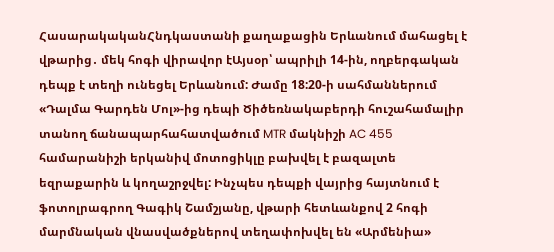ՀասարակականՀնդկաստանի քաղաքացին Երևանում մահացել է վթարից․ մեկ հոգի վիրավոր էԱյսօր՝ ապրիլի 14-ին, ողբերգական դեպք է տեղի ունեցել Երևանում: Ժամը 18:20-ի սահմաններում «Դալմա Գարդեն Մոլ»-ից դեպի Ծիծեռնակաբերդի հուշահամալիր տանող ճանապարհահատվածում MTR մակնիշի AC 455 համարանիշի երկանիվ մոտոցիկլը բախվել է բազալտե եզրաքարին և կողաշրջվել: Ինչպես դեպքի վայրից հայտնում է ֆոտոլրագրող Գագիկ Շամշյանը, վթարի հետևանքով 2 հոգի մարմնական վնասվածքներով տեղափոխվել են «Արմենիա»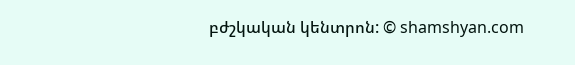բժշկական կենտրոն: © shamshyan.com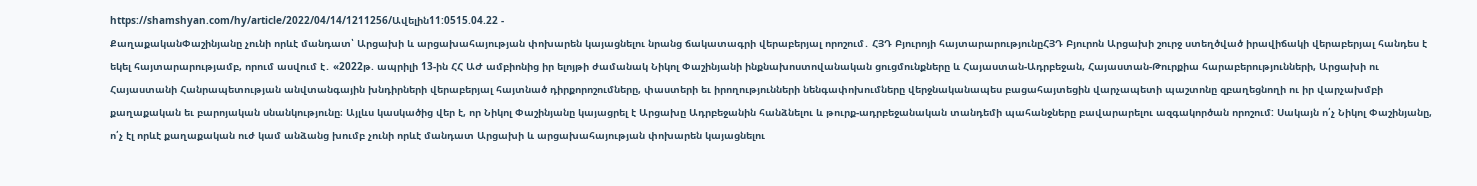https://shamshyan.com/hy/article/2022/04/14/1211256/Ավելին11:0515.04.22 -
ՔաղաքականՓաշինյանը չունի որևէ մանդատ՝ Արցախի և արցախահայության փոխարեն կայացնելու նրանց ճակատագրի վերաբերյալ որոշում․ ՀՅԴ Բյուրոյի հայտարարությունըՀՅԴ Բյուրոն Արցախի շուրջ ստեղծված իրավիճակի վերաբերյալ հանդես է եկել հայտարարությամբ, որում ասվում է․ «2022թ. ապրիլի 13-ին ՀՀ ԱԺ ամբիոնից իր ելոյթի ժամանակ Նիկոլ Փաշինյանի ինքնախոստովանական ցուցմունքները և Հայաստան-Ադրբեջան, Հայաստան-Թուրքիա հարաբերությունների, Արցախի ու Հայաստանի Հանրապետության անվտանգային խնդիրների վերաբերյալ հայտնած դիրքորոշումները, փաստերի եւ իրողությունների նենգափոխումները վերջնականապես բացահայտեցին վարչապետի պաշտոնը զբաղեցնողի ու իր վարչախմբի քաղաքական եւ բարոյական սնանկությունը։ Այլևս կասկածից վեր է, որ Նիկոլ Փաշինյանը կայացրել է Արցախը Ադրբեջանին հանձնելու և թուրք-ադրբեջանական տանդեմի պահանջները բավարարելու ազգակործան որոշում: Սակայն ո՛չ Նիկոլ Փաշինյանը, ո՛չ էլ որևէ քաղաքական ուժ կամ անձանց խումբ չունի որևէ մանդատ Արցախի և արցախահայության փոխարեն կայացնելու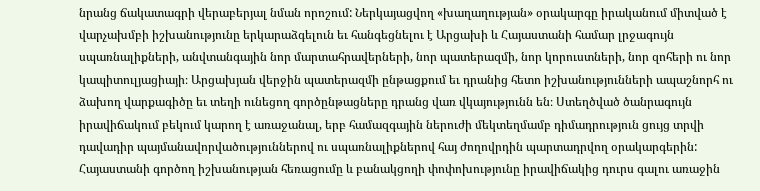նրանց ճակատագրի վերաբերյալ նման որոշում: Ներկայացվող «խաղաղության» օրակարգը իրականում միտված է վարչախմբի իշխանությունը երկարաձգելուն եւ հանգեցնելու է Արցախի և Հայաստանի համար լրջագույն սպառնալիքների, անվտանգային նոր մարտահրավերների, նոր պատերազմի, նոր կորուստների, նոր զոհերի ու նոր կապիտուլյացիայի։ Արցախյան վերջին պատերազմի ընթացքում եւ դրանից հետո իշխանությունների ապաշնորհ ու ձախող վարքագիծը եւ տեղի ունեցող գործընթացները դրանց վառ վկայությունն են։ Ստեղծված ծանրագույն իրավիճակում բեկում կարող է առաջանալ, երբ համազգային ներուժի մեկտեղմամբ դիմադրություն ցույց տրվի դավադիր պայմանավորվածություններով ու սպառնալիքներով հայ ժողովրդին պարտադրվող օրակարգերին: Հայաստանի գործող իշխանության հեռացումը և բանակցողի փոփոխությունը իրավիճակից դուրս գալու առաջին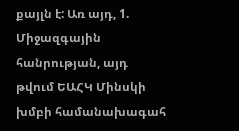քայլն է: Առ այդ, 1. Միջազգային հանրության, այդ թվում ԵԱՀԿ Մինսկի խմբի համանախագահ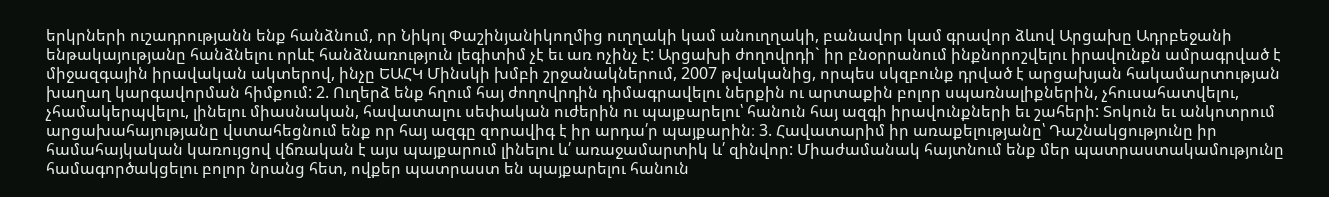երկրների ուշադրությանն ենք հանձնում, որ Նիկոլ Փաշինյանիկողմից ուղղակի կամ անուղղակի, բանավոր կամ գրավոր ձևով Արցախը Ադրբեջանի ենթակայությանը հանձնելու որևէ հանձնառություն լեգիտիմ չէ եւ առ ոչինչ է: Արցախի ժողովրդի` իր բնօրրանում ինքնորոշվելու իրավունքն ամրագրված է միջազգային իրավական ակտերով, ինչը ԵԱՀԿ Մինսկի խմբի շրջանակներում, 2007 թվականից, որպես սկզբունք դրված է արցախյան հակամարտության խաղաղ կարգավորման հիմքում: 2. Ուղերձ ենք հղում հայ ժողովրդին դիմագրավելու ներքին ու արտաքին բոլոր սպառնալիքներին, չհուսահատվելու, չհամակերպվելու, լինելու միասնական, հավատալու սեփական ուժերին ու պայքարելու՝ հանուն հայ ազգի իրավունքների եւ շահերի: Տոկուն եւ անկոտրում արցախահայությանը վստահեցնում ենք որ հայ ազգը զորավիգ է իր արդա՛ր պայքարին։ 3. Հավատարիմ իր առաքելությանը՝ Դաշնակցությունը իր համահայկական կառույցով վճռական է այս պայքարում լինելու և՛ առաջամարտիկ և՛ զինվոր: Միաժամանակ հայտնում ենք մեր պատրաստակամությունը համագործակցելու բոլոր նրանց հետ, ովքեր պատրաստ են պայքարելու հանուն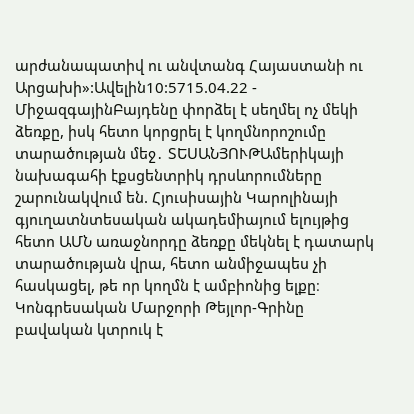արժանապատիվ ու անվտանգ Հայաստանի ու Արցախի»:Ավելին10:5715.04.22 -
ՄիջազգայինԲայդենը փորձել է սեղմել ոչ մեկի ձեռքը, իսկ հետո կորցրել է կողմնորոշումը տարածության մեջ․ ՏԵՍԱՆՅՈՒԹԱմերիկայի նախագահի էքսցենտրիկ դրսևորումները շարունակվում են. Հյուսիսային Կարոլինայի գյուղատնտեսական ակադեմիայում ելույթից հետո ԱՄՆ առաջնորդը ձեռքը մեկնել է դատարկ տարածության վրա, հետո անմիջապես չի հասկացել, թե որ կողմն է ամբիոնից ելքը։ Կոնգրեսական Մարջորի Թեյլոր-Գրինը բավական կտրուկ է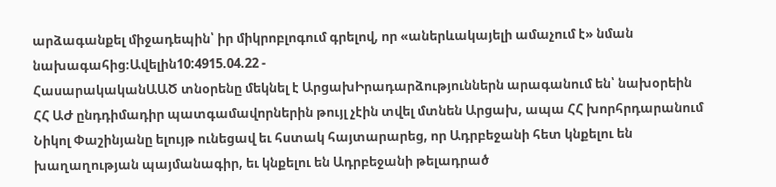արձագանքել միջադեպին՝ իր միկրոբլոգում գրելով, որ «աներևակայելի ամաչում է» նման նախագահից։Ավելին10:4915.04.22 -
ՀասարակականԱԱԾ տնօրենը մեկնել է ԱրցախԻրադարձություններն արագանում են՝ նախօրեին ՀՀ ԱԺ ընդդիմադիր պատգամավորներին թույլ չէին տվել մտնեն Արցախ, ապա ՀՀ խորհրդարանում Նիկոլ Փաշինյանը ելույթ ունեցավ եւ հստակ հայտարարեց, որ Ադրբեջանի հետ կնքելու են խաղաղության պայմանագիր, եւ կնքելու են Ադրբեջանի թելադրած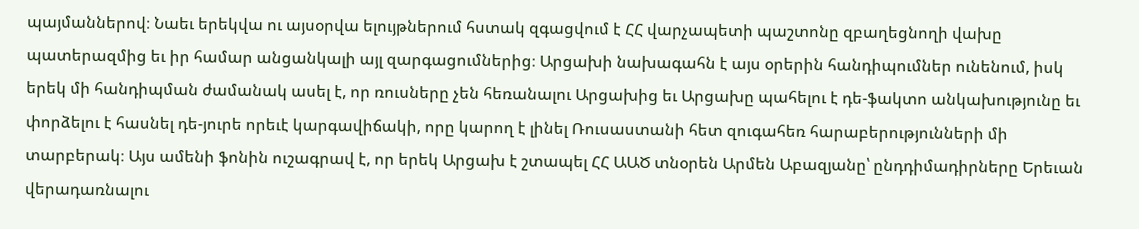պայմաններով։ Նաեւ երեկվա ու այսօրվա ելույթներում հստակ զգացվում է ՀՀ վարչապետի պաշտոնը զբաղեցնողի վախը պատերազմից եւ իր համար անցանկալի այլ զարգացումներից։ Արցախի նախագահն է այս օրերին հանդիպումներ ունենում, իսկ երեկ մի հանդիպման ժամանակ ասել է, որ ռուսները չեն հեռանալու Արցախից եւ Արցախը պահելու է դե-ֆակտո անկախությունը եւ փորձելու է հասնել դե-յուրե որեւէ կարգավիճակի, որը կարող է լինել Ռուսաստանի հետ զուգահեռ հարաբերությունների մի տարբերակ։ Այս ամենի ֆոնին ուշագրավ է, որ երեկ Արցախ է շտապել ՀՀ ԱԱԾ տնօրեն Արմեն Աբազյանը՝ ընդդիմադիրները Երեւան վերադառնալու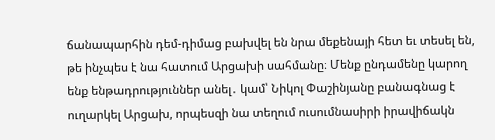ճանապարհին դեմ-դիմաց բախվել են նրա մեքենայի հետ եւ տեսել են, թե ինչպես է նա հատում Արցախի սահմանը։ Մենք ընդամենը կարող ենք ենթադրություններ անել․ կամ՝ Նիկոլ Փաշինյանը բանագնաց է ուղարկել Արցախ, որպեսզի նա տեղում ուսումնասիրի իրավիճակն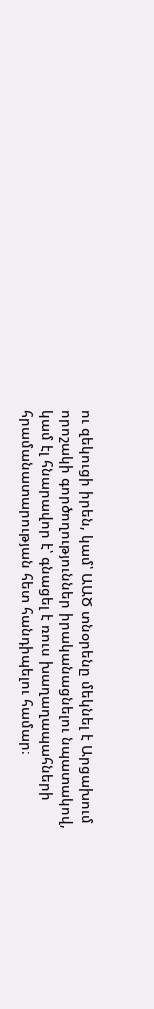ու զեկուցի իրեն, կամ՝ ԱԱԾ տնօրենը մեկնել է Արցախում որոշակի գործողություններ իրականացնելու նպատակով, կամ էլ հնարավոր է՝ գնացել է ռուս խաղաղապահների հրամանատարության հետ հանդիպելու համար։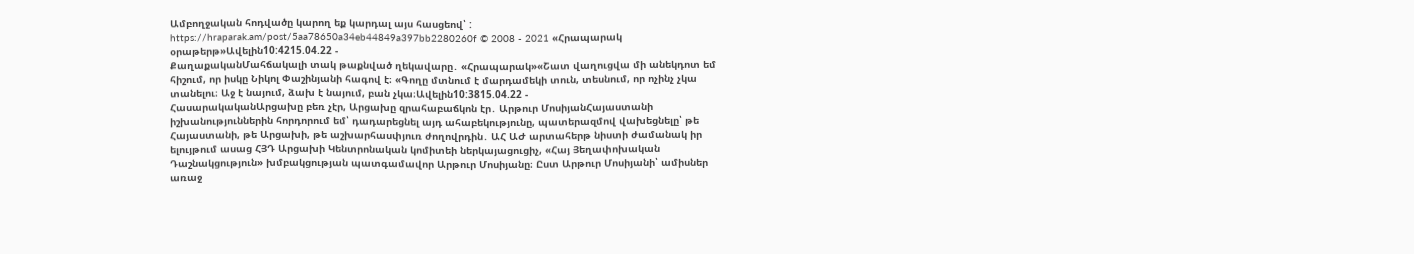Ամբողջական հոդվածը կարող եք կարդալ այս հասցեով՝ : https://hraparak.am/post/5aa78650a34eb44849a397bb2280260f © 2008 - 2021 «Հրապարակ օրաթերթ»Ավելին10:4215.04.22 -
ՔաղաքականՄահճակալի տակ թաքնված ղեկավարը․ «Հրապարակ»«Շատ վաղուցվա մի անեկդոտ եմ հիշում, որ իսկը Նիկոլ Փաշինյանի հագով է։ «Գողը մտնում է մարդամեկի տուն, տեսնում, որ ոչինչ չկա տանելու։ Աջ է նայում, ձախ է նայում, բան չկա։Ավելին10:3815.04.22 -
ՀասարակականԱրցախը բեռ չէր, Արցախը զրահաբաճկոն էր․ Արթուր ՄոսիյանՀայաստանի իշխանություններին հորդորում եմ՝ դադարեցնել այդ ահաբեկությունը, պատերազմով վախեցնելը՝ թե Հայաստանի, թե Արցախի, թե աշխարհասփյուռ ժողովրդին․ ԱՀ ԱԺ արտահերթ նիստի ժամանակ իր ելույթում ասաց ՀՅԴ Արցախի Կենտրոնական կոմիտեի ներկայացուցիչ, «Հայ Յեղափոխական Դաշնակցություն» խմբակցության պատգամավոր Արթուր Մոսիյանը։ Ըստ Արթուր Մոսիյանի՝ ամիսներ առաջ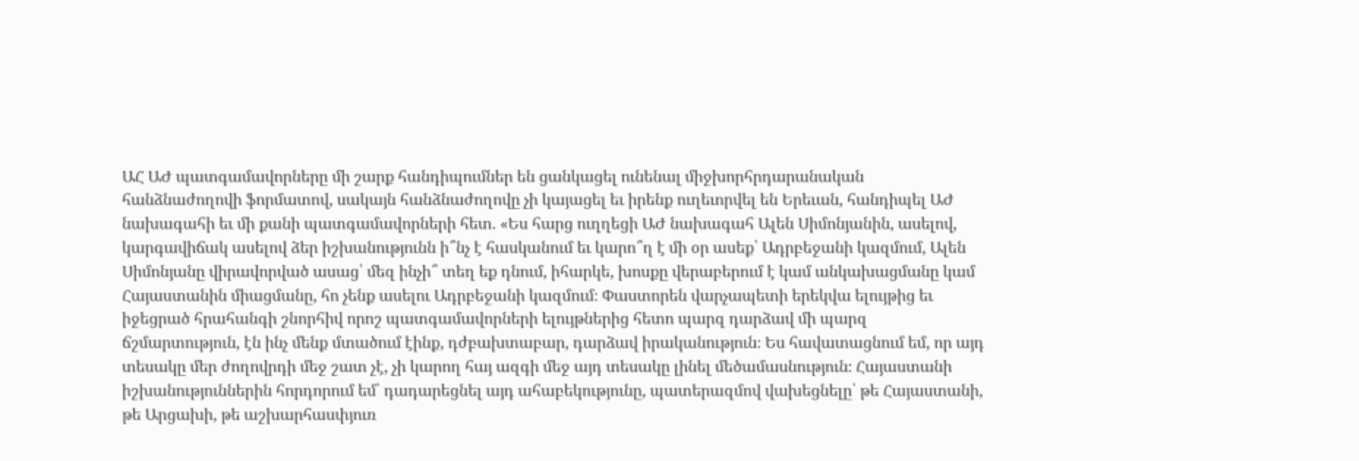ԱՀ ԱԺ պատգամավորները մի շարք հանդիպումներ են ցանկացել ունենալ միջխորհրդարանական հանձնաժողովի ֆորմատով, սակայն հանձնաժողովը չի կայացել եւ իրենք ուղեւորվել են Երեւան, հանդիպել ԱԺ նախագահի եւ մի քանի պատգամավորների հետ. «Ես հարց ուղղեցի ԱԺ նախագահ Ալեն Սիմոնյանին, ասելով, կարգավիճակ ասելով ձեր իշխանությունն ի՞նչ է հասկանում եւ կարո՞ղ է մի օր ասեք՝ Ադրբեջանի կազմում, Ալեն Սիմոնյանը վիրավորված ասաց՝ մեզ ինչի՞ տեղ եք դնում, իհարկե, խոսքը վերաբերում է կամ անկախացմանը կամ Հայաստանին միացմանը, հո չենք ասելու Ադրբեջանի կազմում։ Փաստորեն վարչապետի երեկվա ելույթից եւ իջեցրած հրահանգի շնորհիվ որոշ պատգամավորների ելույթներից հետո պարզ դարձավ մի պարզ ճշմարտություն, էն ինչ մենք մտածում էինք, դժբախտաբար, դարձավ իրականություն։ Ես հավատացնում եմ, որ այդ տեսակը մեր ժողովրդի մեջ շատ չէ, չի կարող հայ ազգի մեջ այդ տեսակը լինել մեծամասնություն։ Հայաստանի իշխանություններին հորդորում եմ՝ դադարեցնել այդ ահաբեկությունը, պատերազմով վախեցնելը՝ թե Հայաստանի, թե Արցախի, թե աշխարհասփյուռ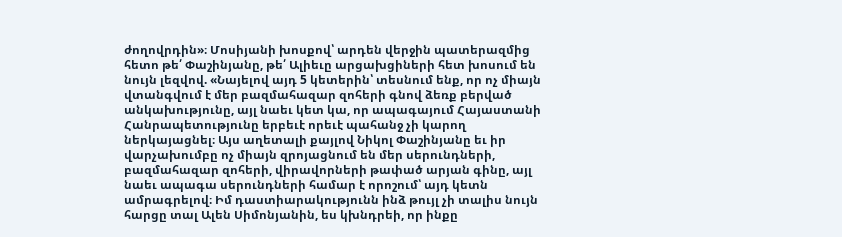ժողովրդին»։ Մոսիյանի խոսքով՝ արդեն վերջին պատերազմից հետո թե՛ Փաշինյանը, թե՛ Ալիեւը արցախցիների հետ խոսում են նույն լեզվով. «Նայելով այդ 5 կետերին՝ տեսնում ենք, որ ոչ միայն վտանգվում է մեր բազմահազար զոհերի գնով ձեռք բերված անկախությունը, այլ նաեւ կետ կա, որ ապագայում Հայաստանի Հանրապետությունը երբեւէ որեւէ պահանջ չի կարող ներկայացնել։ Այս աղետալի քայլով Նիկոլ Փաշինյանը եւ իր վարչախումբը ոչ միայն զրոյացնում են մեր սերունդների, բազմահազար զոհերի, վիրավորների թափած արյան գինը, այլ նաեւ ապագա սերունդների համար է որոշում՝ այդ կետն ամրագրելով։ Իմ դաստիարակությունն ինձ թույլ չի տալիս նույն հարցը տալ Ալեն Սիմոնյանին, ես կխնդրեի, որ ինքը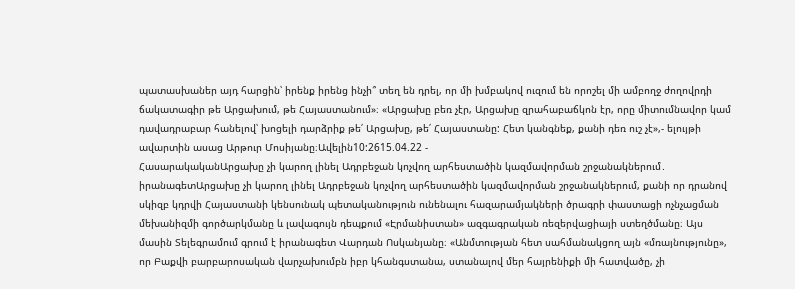պատասխաներ այդ հարցին՝ իրենք իրենց ինչի՞ տեղ են դրել, որ մի խմբակով ուզում են որոշել մի ամբողջ ժողովրդի ճակատագիր թե Արցախում, թե Հայաստանում»։ «Արցախը բեռ չէր, Արցախը զրահաբաճկոն էր, որը միտումնավոր կամ դավադրաբար հանելով՝ խոցելի դարձրիք թե՛ Արցախը, թե՛ Հայաստանը: Հետ կանգնեք, քանի դեռ ուշ չէ»,- ելույթի ավարտին ասաց Արթուր Մոսիյանը։Ավելին10:2615.04.22 -
ՀասարակականԱրցախը չի կարող լինել Ադրբեջան կոչվող արհեստածին կազմավորման շրջանակներում․ իրանագետԱրցախը չի կարող լինել Ադրբեջան կոչվող արհեստածին կազմավորման շրջանակներում, քանի որ դրանով սկիզբ կդրվի Հայաստանի կենսունակ պետականություն ունենալու հազարամյակների ծրագրի փաստացի ոչնչացման մեխանիզմի գործարկմանը և լավագույն դեպքում «Էրմանիստան» ազգագրական ռեզերվացիայի ստեղծմանը։ Այս մասին Տելեգրամում գրում է իրանագետ Վարդան Ոսկանյանը։ «Անմտության հետ սահմանակցող այն «մռայնությունը», որ Բաքվի բարբարոսական վարչախումբն իբր կհանգստանա, ստանալով մեր հայրենիքի մի հատվածը, չի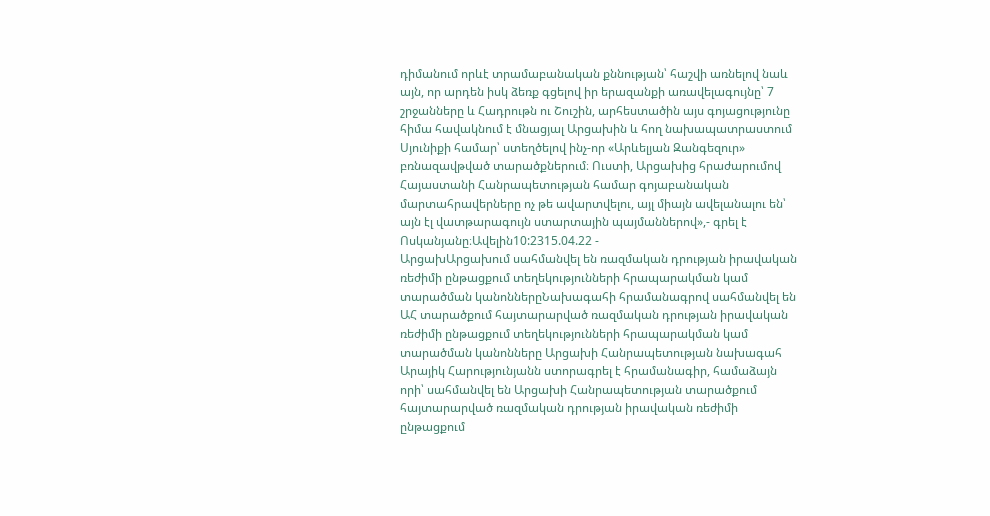դիմանում որևէ տրամաբանական քննության՝ հաշվի առնելով նաև այն, որ արդեն իսկ ձեռք գցելով իր երազանքի առավելագույնը՝ 7 շրջանները և Հադրութն ու Շուշին, արհեստածին այս գոյացությունը հիմա հավակնում է մնացյալ Արցախին և հող նախապատրաստում Սյունիքի համար՝ ստեղծելով ինչ-որ «Արևելյան Զանգեզուր» բռնազավթված տարածքներում։ Ուստի, Արցախից հրաժարումով Հայաստանի Հանրապետության համար գոյաբանական մարտահրավերները ոչ թե ավարտվելու, այլ միայն ավելանալու են՝ այն էլ վատթարագույն ստարտային պայմաններով»,- գրել է Ոսկանյանը։Ավելին10:2315.04.22 -
ԱրցախԱրցախում սահմանվել են ռազմական դրության իրավական ռեժիմի ընթացքում տեղեկությունների հրապարակման կամ տարածման կանոններըՆախագահի հրամանագրով սահմանվել են ԱՀ տարածքում հայտարարված ռազմական դրության իրավական ռեժիմի ընթացքում տեղեկությունների հրապարակման կամ տարածման կանոնները Արցախի Հանրապետության նախագահ Արայիկ Հարությունյանն ստորագրել է հրամանագիր, համաձայն որի՝ սահմանվել են Արցախի Հանրապետության տարածքում հայտարարված ռազմական դրության իրավական ռեժիմի ընթացքում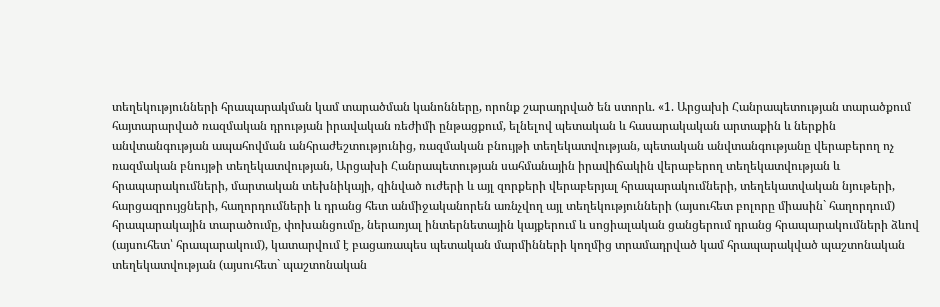տեղեկությունների հրապարակման կամ տարածման կանոնները, որոնք շարադրված են ստորև. «1. Արցախի Հանրապետության տարածքում հայտարարված ռազմական դրության իրավական ռեժիմի ընթացքում, ելնելով պետական և հասարակական արտաքին և ներքին անվտանգության ապահովման անհրաժեշտությունից, ռազմական բնույթի տեղեկատվության, պետական անվտանգությանը վերաբերող ոչ ռազմական բնույթի տեղեկատվության, Արցախի Հանրապետության սահմանային իրավիճակին վերաբերող տեղեկատվության և հրապարակումների, մարտական տեխնիկայի, զինված ուժերի և այլ զորքերի վերաբերյալ հրապարակումների, տեղեկատվական նյութերի, հարցազրույցների, հաղորդումների և դրանց հետ անմիջականորեն առնչվող այլ տեղեկությունների (այսուհետ բոլորը միասին` հաղորդում) հրապարակային տարածումը, փոխանցումը, ներառյալ ինտերնետային կայքերում և սոցիալական ցանցերում դրանց հրապարակումների ձևով (այսուհետ՝ հրապարակում), կատարվում է բացառապես պետական մարմինների կողմից տրամադրված կամ հրապարակված պաշտոնական տեղեկատվության (այսուհետ` պաշտոնական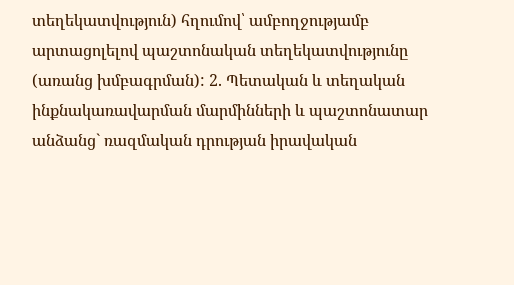տեղեկատվություն) հղումով՝ ամբողջությամբ արտացոլելով պաշտոնական տեղեկատվությունը (առանց խմբագրման): 2. Պետական և տեղական ինքնակառավարման մարմինների և պաշտոնատար անձանց` ռազմական դրության իրավական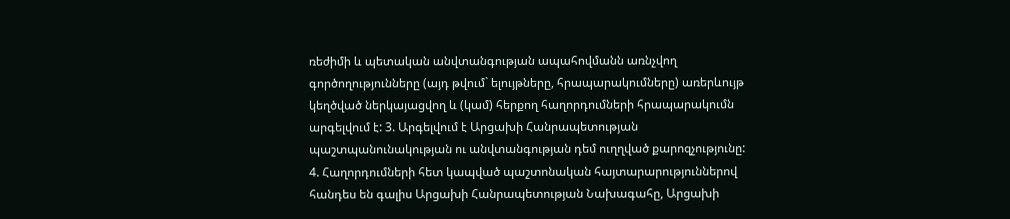ռեժիմի և պետական անվտանգության ապահովմանն առնչվող գործողությունները (այդ թվում` ելույթները, հրապարակումները) առերևույթ կեղծված ներկայացվող և (կամ) հերքող հաղորդումների հրապարակումն արգելվում է: 3. Արգելվում է Արցախի Հանրապետության պաշտպանունակության ու անվտանգության դեմ ուղղված քարոզչությունը: 4. Հաղորդումների հետ կապված պաշտոնական հայտարարություններով հանդես են գալիս Արցախի Հանրապետության Նախագահը, Արցախի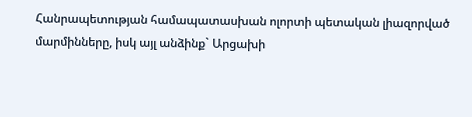Հանրապետության համապատասխան ոլորտի պետական լիազորված մարմինները, իսկ այլ անձինք` Արցախի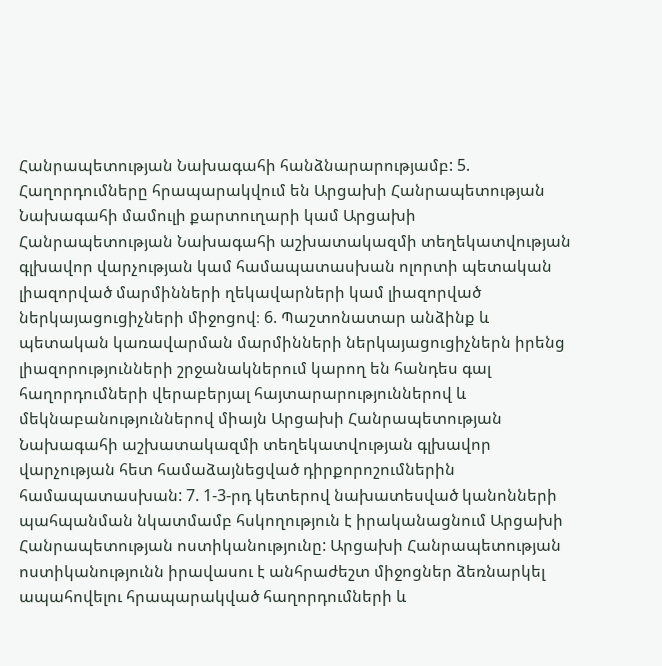Հանրապետության Նախագահի հանձնարարությամբ: 5. Հաղորդումները հրապարակվում են Արցախի Հանրապետության Նախագահի մամուլի քարտուղարի կամ Արցախի Հանրապետության Նախագահի աշխատակազմի տեղեկատվության գլխավոր վարչության կամ համապատասխան ոլորտի պետական լիազորված մարմինների ղեկավարների կամ լիազորված ներկայացուցիչների միջոցով։ 6. Պաշտոնատար անձինք և պետական կառավարման մարմինների ներկայացուցիչներն իրենց լիազորությունների շրջանակներում կարող են հանդես գալ հաղորդումների վերաբերյալ հայտարարություններով և մեկնաբանություններով միայն Արցախի Հանրապետության Նախագահի աշխատակազմի տեղեկատվության գլխավոր վարչության հետ համաձայնեցված դիրքորոշումներին համապատասխան: 7. 1-3-րդ կետերով նախատեսված կանոնների պահպանման նկատմամբ հսկողություն է իրականացնում Արցախի Հանրապետության ոստիկանությունը: Արցախի Հանրապետության ոստիկանությունն իրավասու է անհրաժեշտ միջոցներ ձեռնարկել ապահովելու հրապարակված հաղորդումների և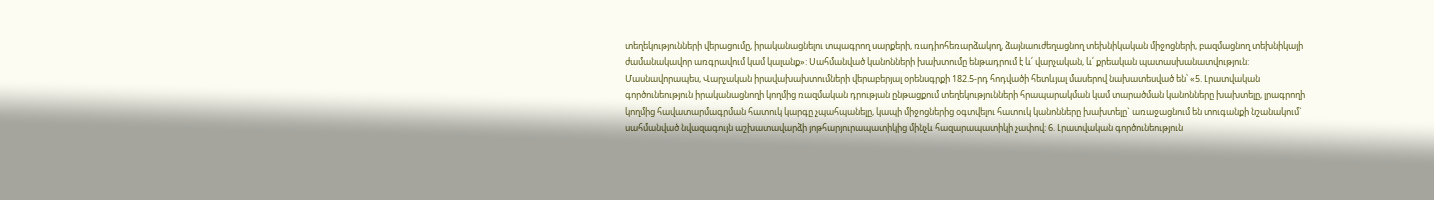տեղեկությունների վերացումը, իրականացնելու տպագրող սարքերի, ռադիոհեռարձակող, ձայնաուժեղացնող տեխնիկական միջոցների, բազմացնող տեխնիկայի ժամանակավոր առգրավում կամ կալանք»: Սահմանված կանոնների խախտումը ենթադրում է և՛ վարչական, և՛ քրեական պատասխանատվություն: Մասնավորապես, Վարչական իրավախախտումների վերաբերյալ օրենսգրքի 182.5-րդ հոդվածի հետևյալ մասերով նախատեսված են՝ «5. Լրատվական գործունեություն իրականացնողի կողմից ռազմական դրության ընթացքում տեղեկությունների հրապարակման կամ տարածման կանոնները խախտելը, լրագրողի կողմից հավատարմագրման հատուկ կարգը չպահպանելը, կապի միջոցներից օգտվելու հատուկ կանոնները խախտելը` առաջացնում են տուգանքի նշանակում` սահմանված նվազագույն աշխատավարձի յոթհարյուրապատիկից մինչև հազարապատիկի չափով: 6. Լրատվական գործունեություն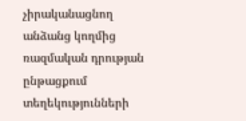չիրականացնող անձանց կողմից ռազմական դրության ընթացքում տեղեկությունների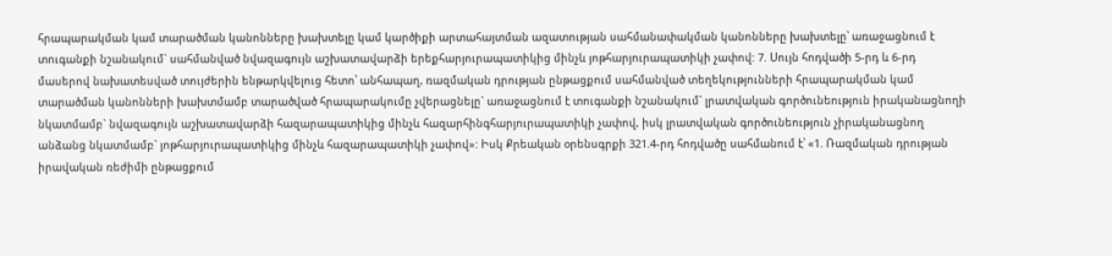հրապարակման կամ տարածման կանոնները խախտելը կամ կարծիքի արտահայտման ազատության սահմանափակման կանոնները խախտելը՝ առաջացնում է տուգանքի նշանակում` սահմանված նվազագույն աշխատավարձի երեքհարյուրապատիկից մինչև յոթհարյուրապատիկի չափով: 7. Սույն հոդվածի 5-րդ և 6-րդ մասերով նախատեսված տույժերին ենթարկվելուց հետո՝ անհապաղ, ռազմական դրության ընթացքում սահմանված տեղեկությունների հրապարակման կամ տարածման կանոնների խախտմամբ տարածված հրապարակումը չվերացնելը` առաջացնում է տուգանքի նշանակում` լրատվական գործունեություն իրականացնողի նկատմամբ` նվազագույն աշխատավարձի հազարապատիկից մինչև հազարհինգհարյուրապատիկի չափով, իսկ լրատվական գործունեություն չիրականացնող անձանց նկատմամբ` յոթհարյուրապատիկից մինչև հազարապատիկի չափով»: Իսկ Քրեական օրենսգրքի 321.4-րդ հոդվածը սահմանում է՝ «1. Ռազմական դրության իրավական ռեժիմի ընթացքում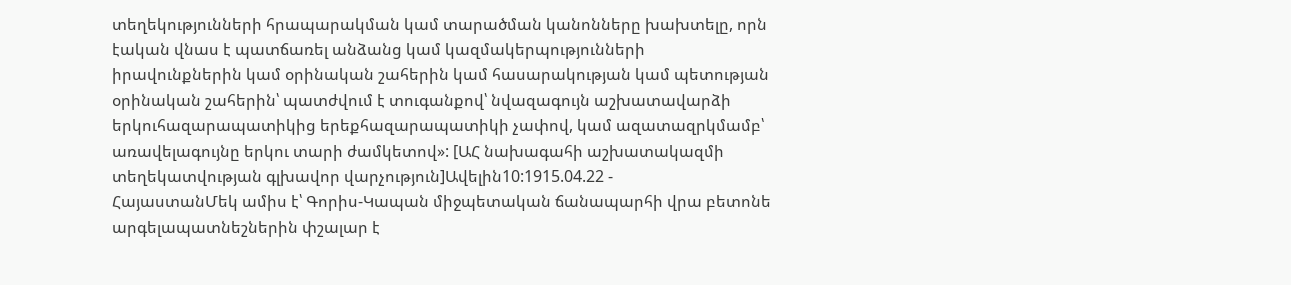տեղեկությունների հրապարակման կամ տարածման կանոնները խախտելը, որն էական վնաս է պատճառել անձանց կամ կազմակերպությունների իրավունքներին կամ օրինական շահերին կամ հասարակության կամ պետության օրինական շահերին՝ պատժվում է տուգանքով՝ նվազագույն աշխատավարձի երկուհազարապատիկից երեքհազարապատիկի չափով, կամ ազատազրկմամբ՝ առավելագույնը երկու տարի ժամկետով»: [ԱՀ նախագահի աշխատակազմի տեղեկատվության գլխավոր վարչություն]Ավելին10:1915.04.22 -
ՀայաստանՄեկ ամիս է՝ Գորիս-Կապան միջպետական ճանապարհի վրա բետոնե արգելապատնեշներին փշալար է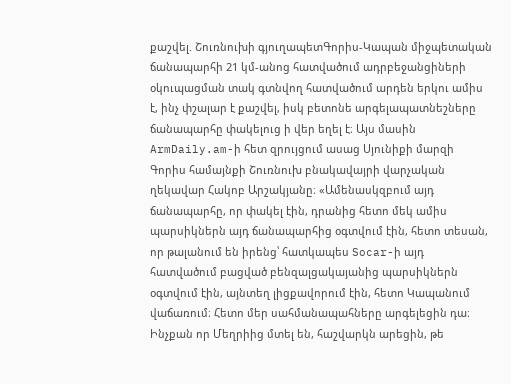քաշվել. Շուռնուխի գյուղապետԳորիս-Կապան միջպետական ճանապարհի 21 կմ-անոց հատվածում ադրբեջանցիների օկուպացման տակ գտնվող հատվածում արդեն երկու ամիս է, ինչ փշալար է քաշվել, իսկ բետոնե արգելապատնեշները ճանապարհը փակելուց ի վեր եղել է։ Այս մասին ArmDaily.am-ի հետ զրույցում ասաց Սյունիքի մարզի Գորիս համայնքի Շուռնուխ բնակավայրի վարչական ղեկավար Հակոբ Արշակյանը։ «Ամենասկզբում այդ ճանապարհը, որ փակել էին, դրանից հետո մեկ ամիս պարսիկներն այդ ճանապարհից օգտվում էին, հետո տեսան, որ թալանում են իրենց՝ հատկապես Socar-ի այդ հատվածում բացված բենզալցակայանից պարսիկներն օգտվում էին, այնտեղ լիցքավորում էին, հետո Կապանում վաճառում։ Հետո մեր սահմանապահները արգելեցին դա։ Ինչքան որ Մեղրիից մտել են, հաշվարկն արեցին, թե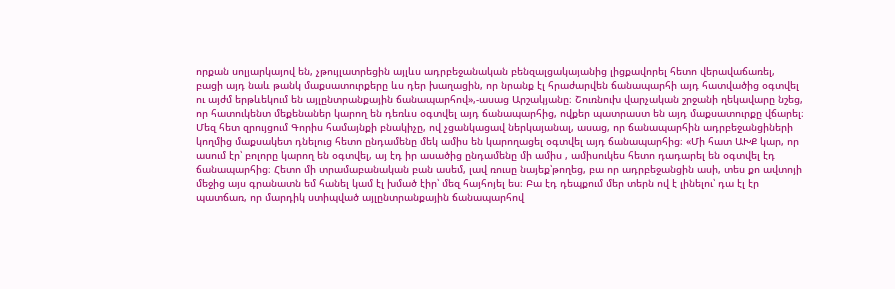որքան սոլյարկայով են, չթույլատրեցին այլևս ադրբեջանական բենզալցակայանից լիցքավորել հետո վերավաճառել, բացի այդ նաև թանկ մաքսատուրքերը ևս դեր խաղացին, որ նրանք էլ հրաժարվեն ճանապարհի այդ հատվածից օգտվել ու այժմ երթևեկում են այլընտրանքային ճանապարհով»,-ասաց Արշակյանը։ Շուռնուխ վարչական շրջանի ղեկավարը նշեց, որ հատուկենտ մեքենաներ կարող են դեռևս օգտվել այդ ճանապարհից, ովքեր պատրաստ են այդ մաքսատուրքը վճարել։ Մեզ հետ զրույցում Գորիս համայնքի բնակիչը, ով չցանկացավ ներկայանալ, ասաց, որ ճանապարհին ադրբեջանցիների կողմից մաքսակետ դնելուց հետո ընդամենը մեկ ամիս են կարողացել օգտվել այդ ճանապարհից։ «Մի հատ ԱԽՔ կար, որ ասում էր՝ բոլորը կարող են օգտվել, այ էդ իր ասածից ընդամենը մի ամիս , ամիսուկես հետո դադարել են օգտվել էդ ճանապարհից։ Հետո մի տրամաբանական բան ասեմ, լավ ռուսը նայեք՝թողեց, բա որ ադրբեջանցին ասի, տես քո ավտոյի մեջից այս գրանատն եմ հանել կամ էլ խմած էիր՝ մեզ հայհոյել ես։ Բա էդ դեպքում մեր տերն ով է լինելու՝ դա էլ էր պատճառ, որ մարդիկ ստիպված այլընտրանքային ճանապարհով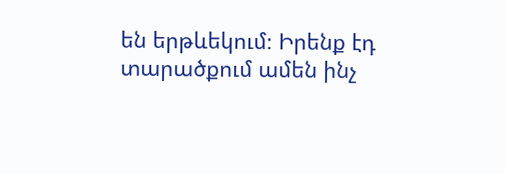են երթևեկում։ Իրենք էդ տարածքում ամեն ինչ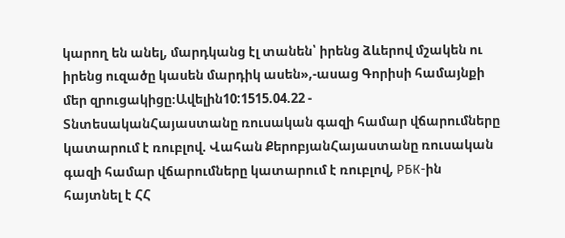կարող են անել, մարդկանց էլ տանեն՝ իրենց ձևերով մշակեն ու իրենց ուզածը կասեն մարդիկ ասեն»,-ասաց Գորիսի համայնքի մեր զրուցակիցը։Ավելին10:1515.04.22 -
ՏնտեսականՀայաստանը ռուսական գազի համար վճարումները կատարում է ռուբլով. Վահան ՔերոբյանՀայաստանը ռուսական գազի համար վճարումները կատարում է ռուբլով, РБК-ին հայտնել է ՀՀ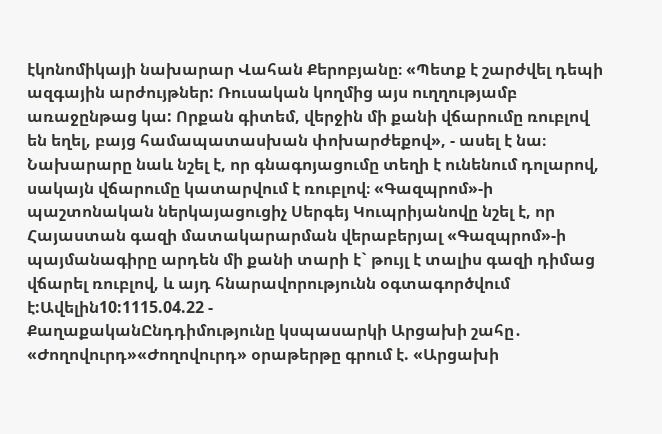էկոնոմիկայի նախարար Վահան Քերոբյանը։ «Պետք է շարժվել դեպի ազգային արժույթներ: Ռուսական կողմից այս ուղղությամբ առաջընթաց կա: Որքան գիտեմ, վերջին մի քանի վճարումը ռուբլով են եղել, բայց համապատասխան փոխարժեքով», - ասել է նա։ Նախարարը նաև նշել է, որ գնագոյացումը տեղի է ունենում դոլարով, սակայն վճարումը կատարվում է ռուբլով։ «Գազպրոմ»-ի պաշտոնական ներկայացուցիչ Սերգեյ Կուպրիյանովը նշել է, որ Հայաստան գազի մատակարարման վերաբերյալ «Գազպրոմ»-ի պայմանագիրը արդեն մի քանի տարի է` թույլ է տալիս գազի դիմաց վճարել ռուբլով, և այդ հնարավորությունն օգտագործվում է:Ավելին10:1115.04.22 -
ՔաղաքականԸնդդիմությունը կսպասարկի Արցախի շահը․ «Ժողովուրդ»«Ժողովուրդ» օրաթերթը գրում է. «Արցախի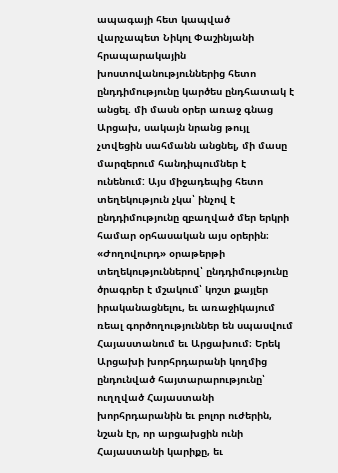ապագայի հետ կապված վարչապետ Նիկոլ Փաշինյանի հրապարակային խոստովանություններից հետո ընդդիմությունը կարծես ընդհատակ է անցել. մի մասն օրեր առաջ գնաց Արցախ, սակայն նրանց թույլ չտվեցին սահմանն անցնել, մի մասը մարզերում հանդիպումներ է ունենում: Այս միջադեպից հետո տեղեկություն չկա՝ ինչով է ընդդիմությունը զբաղված մեր երկրի համար օրհասական այս օրերին։ «Ժողովուրդ» օրաթերթի տեղեկություններով՝ ընդդիմությունը ծրագրեր է մշակում՝ կոշտ քայլեր իրականացնելու, եւ առաջիկայում ռեալ գործողություններ են սպասվում Հայաստանում եւ Արցախում։ Երեկ Արցախի խորհրդարանի կողմից ընդունված հայտարարությունը՝ ուղղված Հայաստանի խորհրդարանին եւ բոլոր ուժերին, նշան էր, որ արցախցին ունի Հայաստանի կարիքը, եւ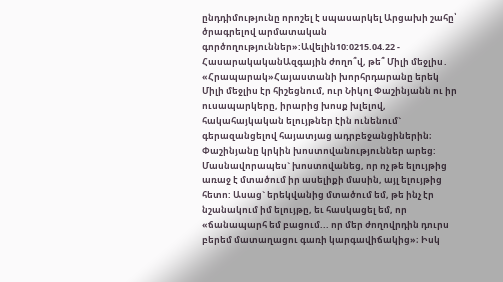ընդդիմությունը որոշել է սպասարկել Արցախի շահը՝ ծրագրելով արմատական գործողություններ»:Ավելին10:0215.04.22 -
ՀասարակականԱզգային ժողո՞վ, թե՞ Միլի մեջլիս․ «Հրապարակ»Հայաստանի խորհրդարանը երեկ Միլի մեջլիս էր հիշեցնում, ուր Նիկոլ Փաշինյանն ու իր ուսապարկերը, իրարից խոսք խլելով, հակահայկական ելույթներ էին ունենում` գերազանցելով հայատյաց ադրբեջանցիներին։ Փաշինյանը կրկին խոստովանություններ արեց: Մասնավորապես` խոստովանեց, որ ոչ թե ելույթից առաջ է մտածում իր ասելիքի մասին, այլ ելույթից հետո: Ասաց` երեկվանից մտածում եմ, թե ինչ էր նշանակում իմ ելույթը, եւ հասկացել եմ, որ «ճանապարհ եմ բացում... որ մեր ժողովրդին դուրս բերեմ մատաղացու գառի կարգավիճակից»։ Իսկ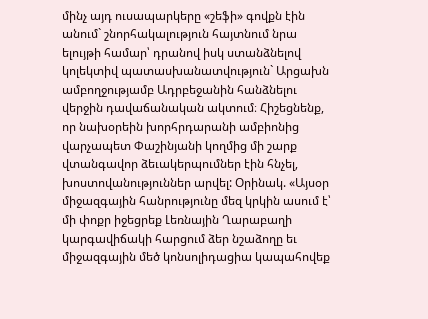մինչ այդ ուսապարկերը «շեֆի» գովքն էին անում` շնորհակալություն հայտնում նրա ելույթի համար՝ դրանով իսկ ստանձնելով կոլեկտիվ պատասխանատվություն` Արցախն ամբողջությամբ Ադրբեջանին հանձնելու վերջին դավաճանական ակտում։ Հիշեցնենք, որ նախօրեին խորհրդարանի ամբիոնից վարչապետ Փաշինյանի կողմից մի շարք վտանգավոր ձեւակերպումներ էին հնչել, խոստովանություններ արվել: Օրինակ. «Այսօր միջազգային հանրությունը մեզ կրկին ասում է՝ մի փոքր իջեցրեք Լեռնային Ղարաբաղի կարգավիճակի հարցում ձեր նշաձողը եւ միջազգային մեծ կոնսոլիդացիա կապահովեք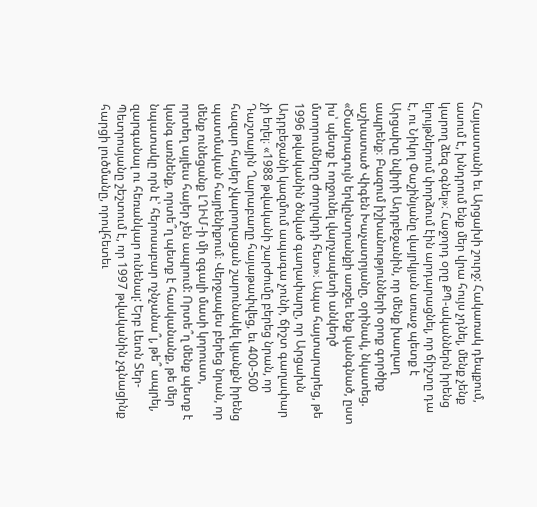Հայաստանի եւ Արցախի շուրջ: Հակառակ դեպքում, ասում է, խնդրում ենք մեր վրա հույս չդնել, մենք չենք կարող ձեզ օգնել»։ Հաջորդ օրը ՔՊ-ականներն իրենց ելույթներում փորձում էին արդարացնել, որ ճիշտը դա է, ու Նիկոլ Փաշինյանը վայրկյան առաջ պետք է Արցախը նվիրի Ադրբեջանին, որ մենք խաղաղ ապրենք։ Բազում իշխանությունների օրոք գործիք աշխատած Վիգեն Խաչատրյանը, օրինակ, նկատեց. «Ծանրագույն երկընտրանքի առջեւ ենք կանգնած, ըստ իս՝ պետք է ողջունել վարչապետի անկեղծ մտորումները ժողովրդի հետ»։ Ապա հայտարարեց, թե 1996 թվականին ծնված գաղափարը, որ Արցախն Ադրբեջանի կազմում ապագա չունի, ճիշտ գաղափար չի եղել։ «1988 թվականի շարժումը բերեց նրան, որ Դաշտային Ղարաբաղը հայաթափվեց, եւ 400-500 հազար հայեր չկարողացան շարունակել կյանքն իրենց պատմական հայրենիքում։ Վերջապես բերեց նրան, որ մենք ունեցանք ԼՂԻՄ-ի մի զգալի մասի կորուստ, որտեղ այլեւս հայեր չեն ապրում: Որտե՞ղ մենք պետք է կանգ առնենք, որտե՞ղ պետք է հասկանանք, թե մեր նպատակը որն է՝ հերոսաբար ոչնչանա՞լ, թե՞ ապրել, զարգանալ ու հեռանկար ունենալ: Երբ Լեւոն Տեր-Պետրոսյանը շեշտում է, որ 1997 թվականին չգնացինք հարցի լուծմանը, որովհետեւ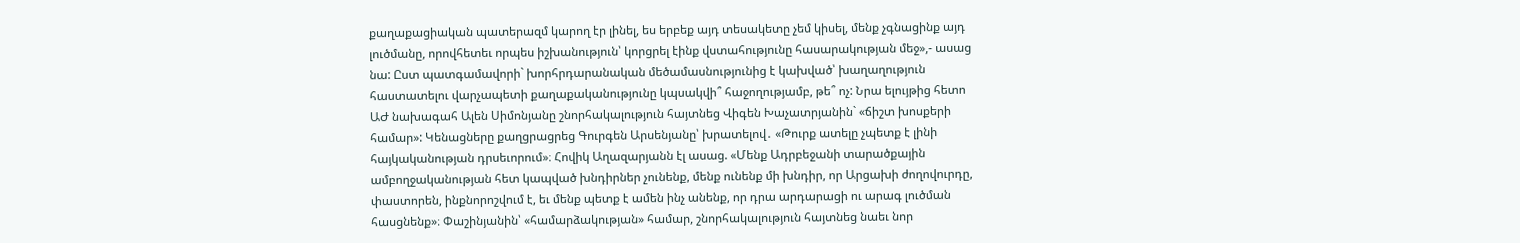քաղաքացիական պատերազմ կարող էր լինել, ես երբեք այդ տեսակետը չեմ կիսել, մենք չգնացինք այդ լուծմանը, որովհետեւ որպես իշխանություն՝ կորցրել էինք վստահությունը հասարակության մեջ»,- ասաց նա: Ըստ պատգամավորի` խորհրդարանական մեծամասնությունից է կախված՝ խաղաղություն հաստատելու վարչապետի քաղաքականությունը կպսակվի՞ հաջողությամբ, թե՞ ոչ: Նրա ելույթից հետո ԱԺ նախագահ Ալեն Սիմոնյանը շնորհակալություն հայտնեց Վիգեն Խաչատրյանին` «ճիշտ խոսքերի համար»: Կենացները քաղցրացրեց Գուրգեն Արսենյանը՝ խրատելով․ «Թուրք ատելը չպետք է լինի հայկականության դրսեւորում»։ Հովիկ Աղազարյանն էլ ասաց. «Մենք Ադրբեջանի տարածքային ամբողջականության հետ կապված խնդիրներ չունենք, մենք ունենք մի խնդիր, որ Արցախի ժողովուրդը, փաստորեն, ինքնորոշվում է, եւ մենք պետք է ամեն ինչ անենք, որ դրա արդարացի ու արագ լուծման հասցնենք»։ Փաշինյանին՝ «համարձակության» համար, շնորհակալություն հայտնեց նաեւ նոր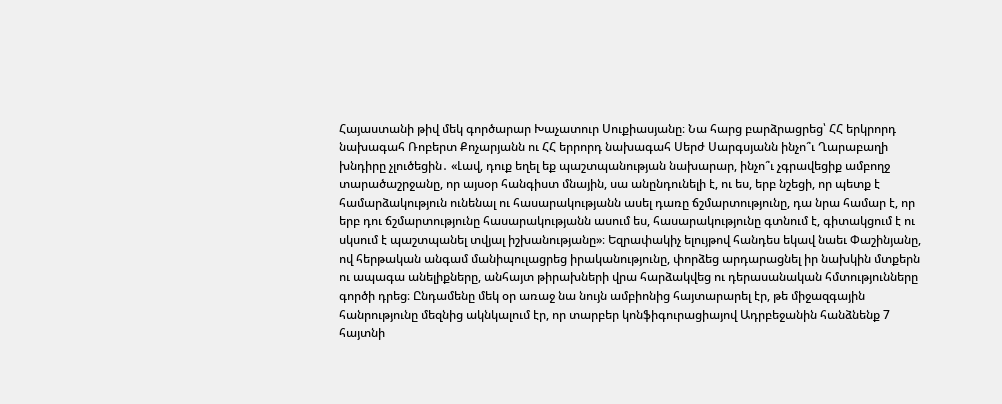Հայաստանի թիվ մեկ գործարար Խաչատուր Սուքիասյանը։ Նա հարց բարձրացրեց՝ ՀՀ երկրորդ նախագահ Ռոբերտ Քոչարյանն ու ՀՀ երրորդ նախագահ Սերժ Սարգսյանն ինչո՞ւ Ղարաբաղի խնդիրը չլուծեցին․ «Լավ, դուք եղել եք պաշտպանության նախարար, ինչո՞ւ չգրավեցիք ամբողջ տարածաշրջանը, որ այսօր հանգիստ մնային, սա անընդունելի է, ու ես, երբ նշեցի, որ պետք է համարձակություն ունենալ ու հասարակությանն ասել դառը ճշմարտությունը, դա նրա համար է, որ երբ դու ճշմարտությունը հասարակությանն ասում ես, հասարակությունը գտնում է, գիտակցում է ու սկսում է պաշտպանել տվյալ իշխանությանը»։ Եզրափակիչ ելույթով հանդես եկավ նաեւ Փաշինյանը, ով հերթական անգամ մանիպուլացրեց իրականությունը, փորձեց արդարացնել իր նախկին մտքերն ու ապագա անելիքները, անհայտ թիրախների վրա հարձակվեց ու դերասանական հմտությունները գործի դրեց։ Ընդամենը մեկ օր առաջ նա նույն ամբիոնից հայտարարել էր, թե միջազգային հանրությունը մեզնից ակնկալում էր, որ տարբեր կոնֆիգուրացիայով Ադրբեջանին հանձնենք 7 հայտնի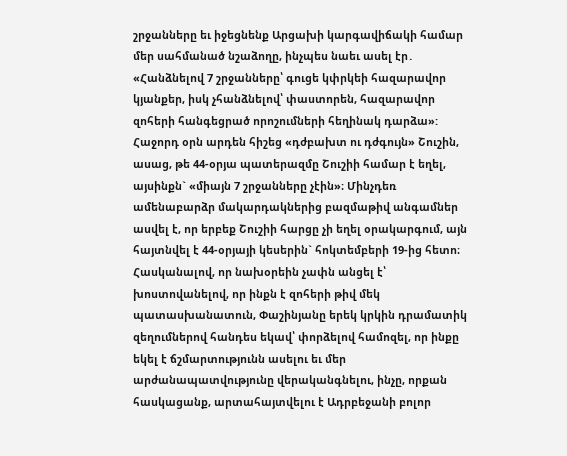շրջանները եւ իջեցնենք Արցախի կարգավիճակի համար մեր սահմանած նշաձողը, ինչպես նաեւ ասել էր․ «Հանձնելով 7 շրջանները՝ գուցե կփրկեի հազարավոր կյանքեր, իսկ չհանձնելով՝ փաստորեն, հազարավոր զոհերի հանգեցրած որոշումների հեղինակ դարձա»: Հաջորդ օրն արդեն հիշեց «դժբախտ ու դժգույն» Շուշին, ասաց, թե 44-օրյա պատերազմը Շուշիի համար է եղել, այսինքն` «միայն 7 շրջանները չէին»։ Մինչդեռ ամենաբարձր մակարդակներից բազմաթիվ անգամներ ասվել է, որ երբեք Շուշիի հարցը չի եղել օրակարգում, այն հայտնվել է 44-օրյայի կեսերին` հոկտեմբերի 19-ից հետո։ Հասկանալով, որ նախօրեին չափն անցել է՝ խոստովանելով, որ ինքն է զոհերի թիվ մեկ պատասխանատուն, Փաշինյանը երեկ կրկին դրամատիկ զեղումներով հանդես եկավ՝ փորձելով համոզել, որ ինքը եկել է ճշմարտությունն ասելու եւ մեր արժանապատվությունը վերականգնելու, ինչը, որքան հասկացանք, արտահայտվելու է Ադրբեջանի բոլոր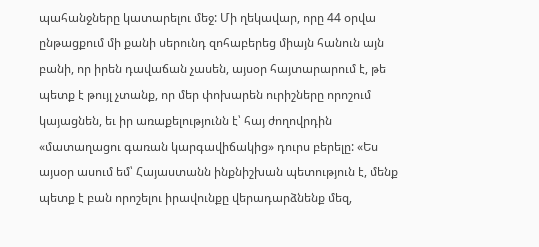պահանջները կատարելու մեջ: Մի ղեկավար, որը 44 օրվա ընթացքում մի քանի սերունդ զոհաբերեց միայն հանուն այն բանի, որ իրեն դավաճան չասեն, այսօր հայտարարում է, թե պետք է թույլ չտանք, որ մեր փոխարեն ուրիշները որոշում կայացնեն, եւ իր առաքելությունն է՝ հայ ժողովրդին «մատաղացու գառան կարգավիճակից» դուրս բերելը: «Ես այսօր ասում եմ՝ Հայաստանն ինքնիշխան պետություն է, մենք պետք է բան որոշելու իրավունքը վերադարձնենք մեզ,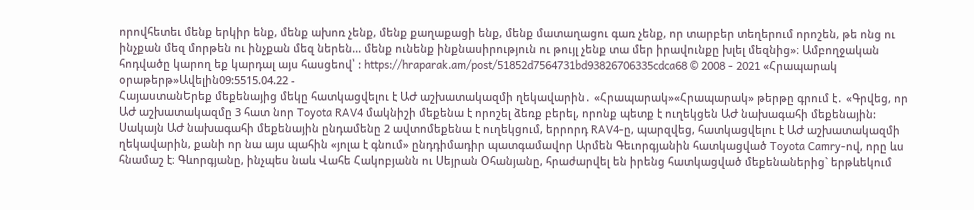որովհետեւ մենք երկիր ենք, մենք ախոռ չենք, մենք քաղաքացի ենք, մենք մատաղացու գառ չենք, որ տարբեր տեղերում որոշեն, թե ոնց ու ինչքան մեզ մորթեն ու ինչքան մեզ ներեն... մենք ունենք ինքնասիրություն ու թույլ չենք տա մեր իրավունքը խլել մեզնից»։ Ամբողջական հոդվածը կարող եք կարդալ այս հասցեով՝ : https://hraparak.am/post/51852d7564731bd93826706335cdca68 © 2008 - 2021 «Հրապարակ օրաթերթ»Ավելին09:5515.04.22 -
ՀայաստանԵրեք մեքենայից մեկը հատկացվելու է ԱԺ աշխատակազմի ղեկավարին․ «Հրապարակ»«Հրապարակ» թերթը գրում է․ «Գրվեց, որ ԱԺ աշխատակազմը 3 հատ նոր Toyota RAV4 մակնիշի մեքենա է որոշել ձեռք բերել, որոնք պետք է ուղեկցեն ԱԺ նախագահի մեքենային: Սակայն ԱԺ նախագահի մեքենային ընդամենը 2 ավտոմեքենա է ուղեկցում, երրորդ RAV4-ը, պարզվեց, հատկացվելու է ԱԺ աշխատակազմի ղեկավարին, քանի որ նա այս պահին «յոլա է գնում» ընդդիմադիր պատգամավոր Արմեն Գեւորգյանին հատկացված Toyota Camry-ով, որը ևս հնամաշ է։ Գևորգյանը, ինչպես նաև Վահե Հակոբյանն ու Սեյրան Օհանյանը, հրաժարվել են իրենց հատկացված մեքենաներից` երթևեկում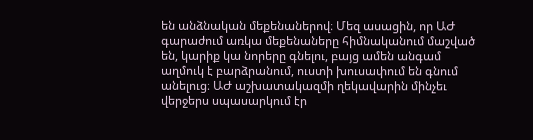են անձնական մեքենաներով։ Մեզ ասացին, որ ԱԺ գարաժում առկա մեքենաները հիմնականում մաշված են, կարիք կա նորերը գնելու, բայց ամեն անգամ աղմուկ է բարձրանում, ուստի խուսափում են գնում անելուց։ ԱԺ աշխատակազմի ղեկավարին մինչեւ վերջերս սպասարկում էր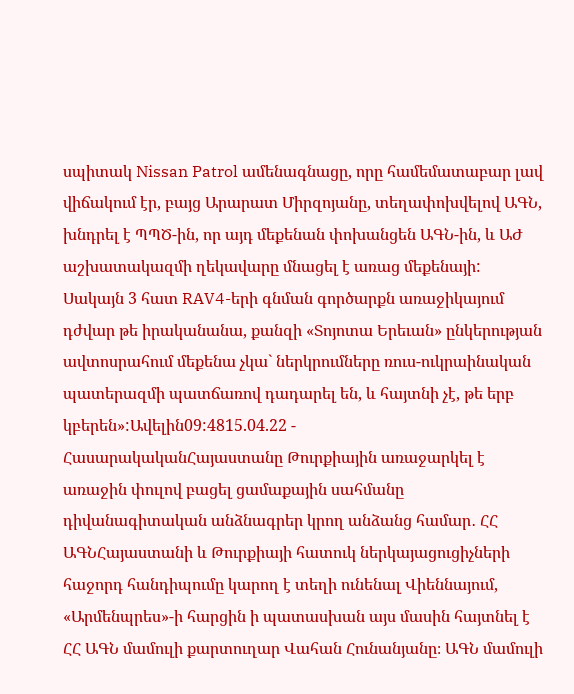սպիտակ Nissan Patrol ամենագնացը, որը համեմատաբար լավ վիճակում էր, բայց Արարատ Միրզոյանը, տեղափոխվելով ԱԳՆ, խնդրել է ՊՊԾ-ին, որ այդ մեքենան փոխանցեն ԱԳՆ-ին, և ԱԺ աշխատակազմի ղեկավարը մնացել է առաց մեքենայի: Սակայն 3 հատ RAV4-երի գնման գործարքն առաջիկայում դժվար թե իրականանա, քանզի «Տոյոտա Երեւան» ընկերության ավտոսրահում մեքենա չկա` ներկրումները ռուս-ուկրաինական պատերազմի պատճառով դադարել են, և հայտնի չէ, թե երբ կբերեն»:Ավելին09:4815.04.22 -
ՀասարակականՀայաստանը Թուրքիային առաջարկել է առաջին փուլով բացել ցամաքային սահմանը դիվանագիտական անձնագրեր կրող անձանց համար․ ՀՀ ԱԳՆՀայաստանի և Թուրքիայի հատուկ ներկայացուցիչների հաջորդ հանդիպումը կարող է տեղի ունենալ Վիեննայում, «Արմենպրես»-ի հարցին ի պատասխան այս մասին հայտնել է ՀՀ ԱԳՆ մամուլի քարտուղար Վահան Հունանյանը։ ԱԳՆ մամուլի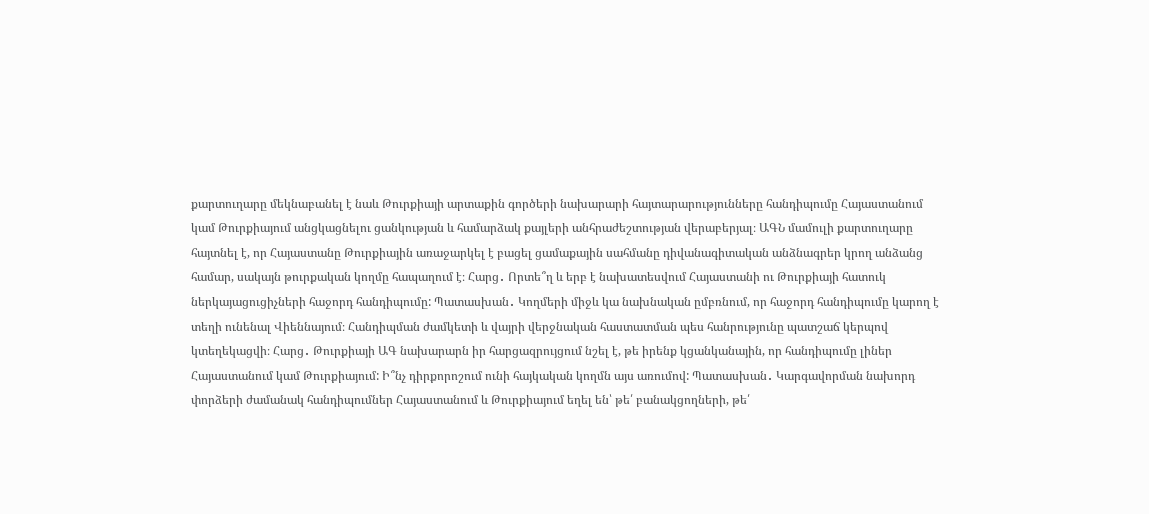քարտուղարը մեկնաբանել է նաև Թուրքիայի արտաքին գործերի նախարարի հայտարարությունները հանդիպումը Հայաստանում կամ Թուրքիայում անցկացնելու ցանկության և համարձակ քայլերի անհրաժեշտության վերաբերյալ։ ԱԳՆ մամուլի քարտուղարը հայտնել է, որ Հայաստանը Թուրքիային առաջարկել է բացել ցամաքային սահմանը դիվանագիտական անձնագրեր կրող անձանց համար, սակայն թուրքական կողմը հապաղում է։ Հարց․ Որտե՞ղ և երբ է նախատեսվում Հայաստանի ու Թուրքիայի հատուկ ներկայացուցիչների հաջորդ հանդիպումը: Պատասխան․ Կողմերի միջև կա նախնական ըմբռնում, որ հաջորդ հանդիպումը կարող է տեղի ունենալ Վիեննայում։ Հանդիպման ժամկետի և վայրի վերջնական հաստատման պես հանրությունը պատշաճ կերպով կտեղեկացվի։ Հարց․ Թուրքիայի ԱԳ նախարարն իր հարցազրույցում նշել է, թե իրենք կցանկանային, որ հանդիպումը լիներ Հայաստանում կամ Թուրքիայում: Ի՞նչ դիրքորոշում ունի հայկական կողմն այս առումով: Պատասխան․ Կարգավորման նախորդ փորձերի ժամանակ հանդիպումներ Հայաստանում և Թուրքիայում եղել են՝ թե՛ բանակցողների, թե՛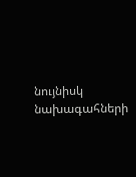նույնիսկ նախագահների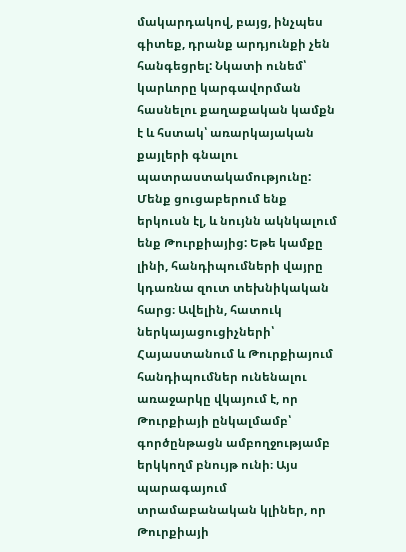մակարդակով, բայց, ինչպես գիտեք, դրանք արդյունքի չեն հանգեցրել: Նկատի ունեմ՝ կարևորը կարգավորման հասնելու քաղաքական կամքն է և հստակ՝ առարկայական քայլերի գնալու պատրաստակամությունը: Մենք ցուցաբերում ենք երկուսն էլ, և նույնն ակնկալում ենք Թուրքիայից: Եթե կամքը լինի, հանդիպումների վայրը կդառնա զուտ տեխնիկական հարց։ Ավելին, հատուկ ներկայացուցիչների՝ Հայաստանում և Թուրքիայում հանդիպումներ ունենալու առաջարկը վկայում է, որ Թուրքիայի ընկալմամբ՝ գործընթացն ամբողջությամբ երկկողմ բնույթ ունի։ Այս պարագայում տրամաբանական կլիներ, որ Թուրքիայի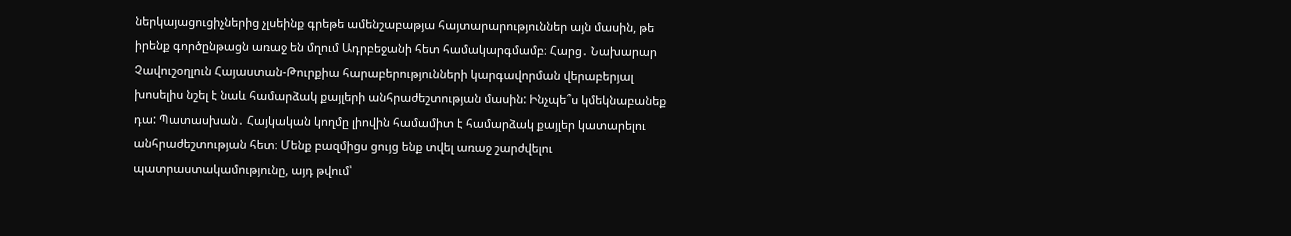ներկայացուցիչներից չլսեինք գրեթե ամենշաբաթյա հայտարարություններ այն մասին, թե իրենք գործընթացն առաջ են մղում Ադրբեջանի հետ համակարգմամբ։ Հարց․ Նախարար Չավուշօղլուն Հայաստան-Թուրքիա հարաբերությունների կարգավորման վերաբերյալ խոսելիս նշել է նաև համարձակ քայլերի անհրաժեշտության մասին: Ինչպե՞ս կմեկնաբանեք դա: Պատասխան․ Հայկական կողմը լիովին համամիտ է համարձակ քայլեր կատարելու անհրաժեշտության հետ։ Մենք բազմիցս ցույց ենք տվել առաջ շարժվելու պատրաստակամությունը, այդ թվում՝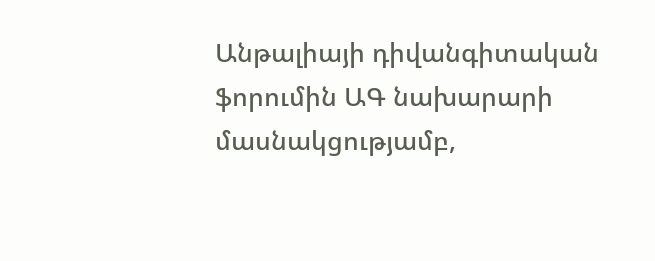Անթալիայի դիվանգիտական ֆորումին ԱԳ նախարարի մասնակցությամբ,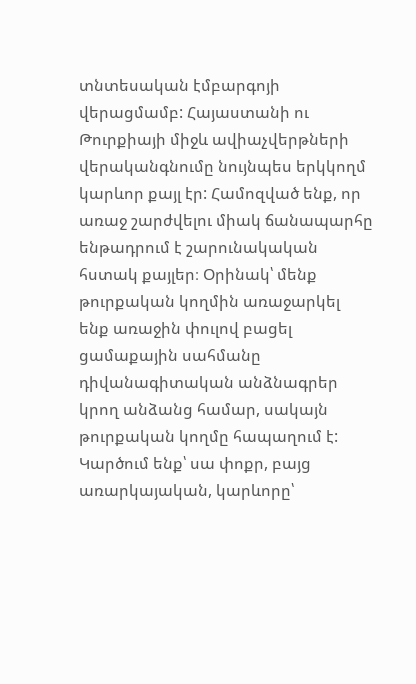տնտեսական էմբարգոյի վերացմամբ: Հայաստանի ու Թուրքիայի միջև ավիաչվերթների վերականգնումը նույնպես երկկողմ կարևոր քայլ էր: Համոզված ենք, որ առաջ շարժվելու միակ ճանապարհը ենթադրում է շարունակական հստակ քայլեր։ Օրինակ՝ մենք թուրքական կողմին առաջարկել ենք առաջին փուլով բացել ցամաքային սահմանը դիվանագիտական անձնագրեր կրող անձանց համար, սակայն թուրքական կողմը հապաղում է: Կարծում ենք՝ սա փոքր, բայց առարկայական, կարևորը՝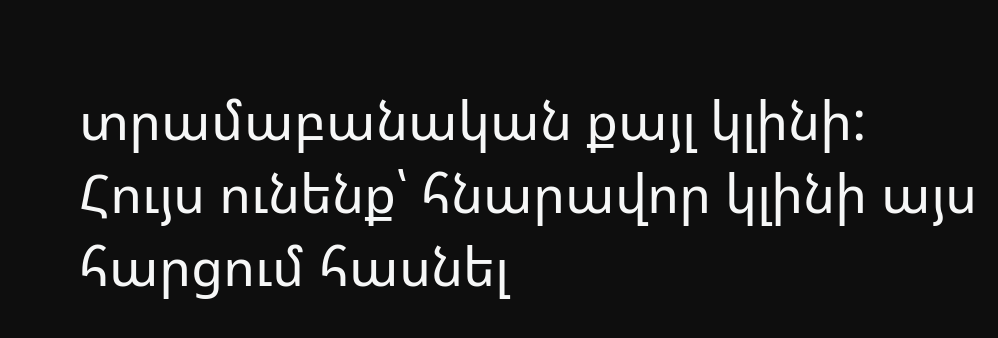տրամաբանական քայլ կլինի: Հույս ունենք՝ հնարավոր կլինի այս հարցում հասնել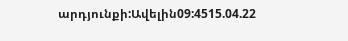արդյունքի:Ավելին09:4515.04.22